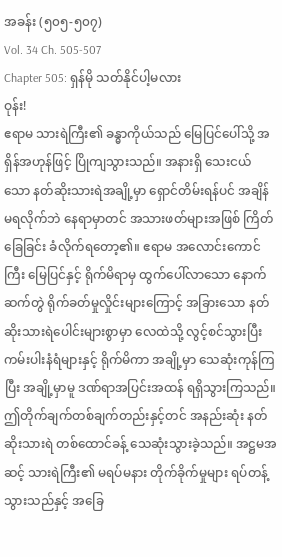အခန်း (၅၀၅-၅၀၇)
Vol. 34 Ch. 505-507
Chapter 505: ရှန်မို သတ်နိုင်ပါ့မလား
ဝုန်း!
ဧရာမ သားရဲကြီး၏ ခန္ဓာကိုယ်သည် မြေပြင်ပေါ်သို့ အရှိန်အဟုန်ဖြင့် ပြိုကျသွားသည်။ အနားရှိ သေးငယ်သော နတ်ဆိုးသားရဲအချို့မှာ ရှောင်တိမ်းရန်ပင် အချိန်မရလိုက်ဘဲ နေရာမှာတင် အသားဖတ်များအဖြစ် ကြိတ်ခြေခြင်း ခံလိုက်ရတော့၏။ ဧရာမ အလောင်းကောင်ကြီး မြေပြင်နှင့် ရိုက်မိရာမှ ထွက်ပေါ်လာသော နောက်ဆက်တွဲ ရိုက်ခတ်မှုလှိုင်းများကြောင့် အခြားသော နတ်ဆိုးသားရဲပေါင်းများစွာမှာ လေထဲသို့ လွင့်စင်သွားပြီး ကမ်းပါးနံရံများနှင့် ရိုက်မိကာ အချို့မှာ သေဆုံးကုန်ကြပြီး အချို့မှာမူ ဒဏ်ရာအပြင်းအထန် ရရှိသွားကြသည်။
ဤတိုက်ချက်တစ်ချက်တည်းနှင့်တင် အနည်းဆုံး နတ်ဆိုးသားရဲ တစ်ထောင်ခန့် သေဆုံးသွားခဲ့သည်။ အဋ္ဌမအဆင့် သားရဲကြီး၏ မရပ်မနား တိုက်ခိုက်မှုများ ရပ်တန့်သွားသည်နှင့် အခြေ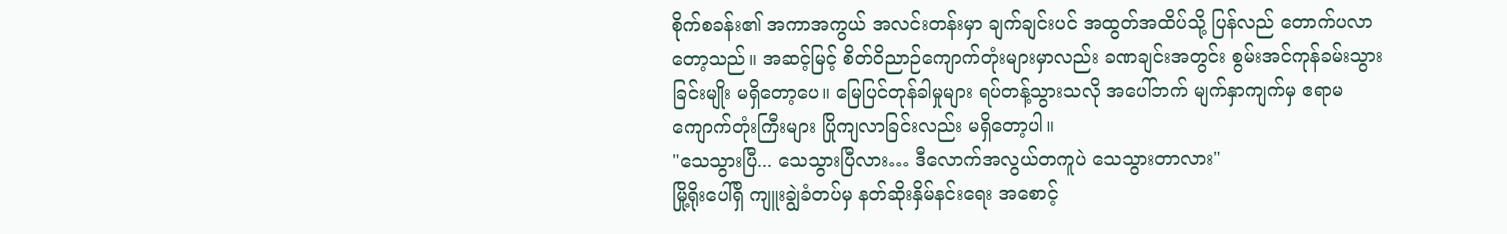စိုက်စခန်း၏ အကာအကွယ် အလင်းတန်းမှာ ချက်ချင်းပင် အထွတ်အထိပ်သို့ ပြန်လည် တောက်ပလာတော့သည်။ အဆင့်မြင့် စိတ်ဝိညာဉ်ကျောက်တုံးများမှာလည်း ခဏချင်းအတွင်း စွမ်းအင်ကုန်ခမ်းသွားခြင်းမျိုး မရှိတော့ပေ။ မြေပြင်တုန်ခါမှုများ ရပ်တန့်သွားသလို အပေါ်ဘက် မျက်နှာကျက်မှ ဧရာမ ကျောက်တုံးကြီးများ ပြိုကျလာခြင်းလည်း မရှိတော့ပါ။
"သေသွားပြီ... သေသွားပြီလား… ဒီလောက်အလွယ်တကူပဲ သေသွားတာလား"
မြို့ရိုးပေါ်ရှိ ကျူးချွဲခံတပ်မှ နတ်ဆိုးနှိမ်နင်းရေး အစောင့်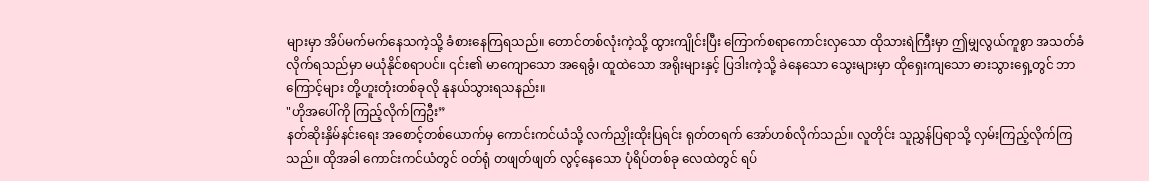များမှာ အိပ်မက်မက်နေသကဲ့သို့ ခံစားနေကြရသည်။ တောင်တစ်လုံးကဲ့သို့ ထွားကျိုင်းပြီး ကြောက်စရာကောင်းလှသော ထိုသားရဲကြီးမှာ ဤမျှလွယ်ကူစွာ အသတ်ခံလိုက်ရသည်မှာ မယုံနိုင်စရာပင်။ ၎င်း၏ မာကျောသော အရေခွံ၊ ထူထဲသော အရိုးများနှင့် ပြဒါးကဲ့သို့ ခဲနေသော သွေးများမှာ ထိုရှေးကျသော ဓားသွားရှေ့တွင် ဘာကြောင့်များ တို့ဟူးတုံးတစ်ခုလို နုနယ်သွားရသနည်း။
"ဟိုအပေါ်ကို ကြည့်လိုက်ကြဦး”
နတ်ဆိုးနှိမ်နင်းရေး အစောင့်တစ်ယောက်မှ ကောင်းကင်ယံသို့ လက်ညှိုးထိုးပြရင်း ရုတ်တရက် အော်ဟစ်လိုက်သည်။ လူတိုင်း သူညွှန်ပြရာသို့ လှမ်းကြည့်လိုက်ကြသည်။ ထိုအခါ ကောင်းကင်ယံတွင် ဝတ်ရုံ တဖျတ်ဖျတ် လွင့်နေသော ပုံရိပ်တစ်ခု လေထဲတွင် ရပ်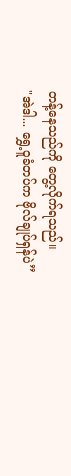တန့်နေသည်ကို တွေ့လိုက်ရသည်။
"အဲဒါ... ရွှေ့ဝူခံတပ်က ဗိုလ်ချုပ်ရှန်ပဲ”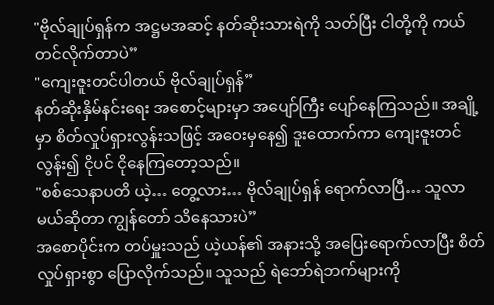"ဗိုလ်ချုပ်ရှန်က အဋ္ဌမအဆင့် နတ်ဆိုးသားရဲကို သတ်ပြီး ငါတို့ကို ကယ်တင်လိုက်တာပဲ”
"ကျေးဇူးတင်ပါတယ် ဗိုလ်ချုပ်ရှန်”
နတ်ဆိုးနှိမ်နင်းရေး အစောင့်များမှာ အပျော်ကြီး ပျော်နေကြသည်။ အချို့မှာ စိတ်လှုပ်ရှားလွန်းသဖြင့် အဝေးမှနေ၍ ဒူးထောက်ကာ ကျေးဇူးတင်လွန်း၍ ငိုပင် ငိုနေကြတော့သည်။
"စစ်သေနာပတိ ယဲ့… တွေ့လား… ဗိုလ်ချုပ်ရှန် ရောက်လာပြီ… သူလာမယ်ဆိုတာ ကျွန်တော် သိနေသားပဲ”
အစောပိုင်းက တပ်မှူးသည် ယဲ့ယန်၏ အနားသို့ အပြေးရောက်လာပြီး စိတ်လှုပ်ရှားစွာ ပြောလိုက်သည်။ သူသည် ရဲဘော်ရဲဘက်များကို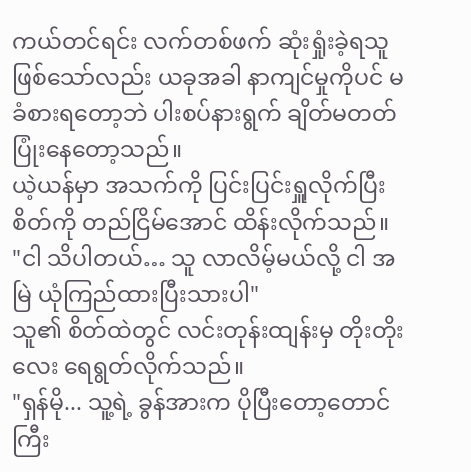ကယ်တင်ရင်း လက်တစ်ဖက် ဆုံးရှုံးခဲ့ရသူ ဖြစ်သော်လည်း ယခုအခါ နာကျင်မှုကိုပင် မခံစားရတော့ဘဲ ပါးစပ်နားရွက် ချိတ်မတတ် ပြုံးနေတော့သည်။
ယဲ့ယန်မှာ အသက်ကို ပြင်းပြင်းရှူလိုက်ပြီး စိတ်ကို တည်ငြိမ်အောင် ထိန်းလိုက်သည်။
"ငါ သိပါတယ်… သူ လာလိမ့်မယ်လို့ ငါ အမြဲ ယုံကြည်ထားပြီးသားပါ"
သူ၏ စိတ်ထဲတွင် လင်းတုန်းထျန်းမှ တိုးတိုးလေး ရေရွတ်လိုက်သည်။
"ရှန်မို... သူ့ရဲ့ ခွန်အားက ပိုပြီးတော့တောင် ကြီး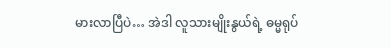မားလာပြီပဲ… အဲဒါ လူသားမျိုးနွယ်ရဲ့ ဓမ္မရုပ်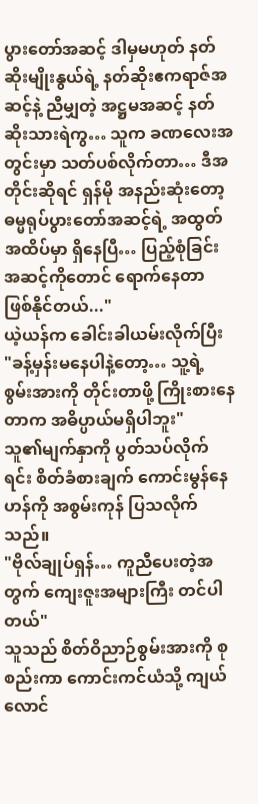ပွားတော်အဆင့် ဒါမှမဟုတ် နတ်ဆိုးမျိုးနွယ်ရဲ့ နတ်ဆိုးဧကရာဇ်အဆင့်နဲ့ ညီမျှတဲ့ အဋ္ဌမအဆင့် နတ်ဆိုးသားရဲကွ… သူက ခဏလေးအတွင်းမှာ သတ်ပစ်လိုက်တာ… ဒီအတိုင်းဆိုရင် ရှန်မို အနည်းဆုံးတော့ ဓမ္မရုပ်ပွားတော်အဆင့်ရဲ့ အထွတ်အထိပ်မှာ ရှိနေပြီ… ပြည့်စုံခြင်းအဆင့်ကိုတောင် ရောက်နေတာ ဖြစ်နိုင်တယ်..."
ယဲ့ယန်က ခေါင်းခါယမ်းလိုက်ပြီး
"ခန့်မှန်းမနေပါနဲ့တော့… သူ့ရဲ့ စွမ်းအားကို တိုင်းတာဖို့ ကြိုးစားနေတာက အဓိပ္ပာယ်မရှိပါဘူး"
သူ၏မျက်နှာကို ပွတ်သပ်လိုက်ရင်း စိတ်ခံစားချက် ကောင်းမွန်နေဟန်ကို အစွမ်းကုန် ပြသလိုက်သည်။
"ဗိုလ်ချုပ်ရှန်… ကူညီပေးတဲ့အတွက် ကျေးဇူးအများကြီး တင်ပါတယ်"
သူသည် စိတ်ဝိညာဉ်စွမ်းအားကို စုစည်းကာ ကောင်းကင်ယံသို့ ကျယ်လောင်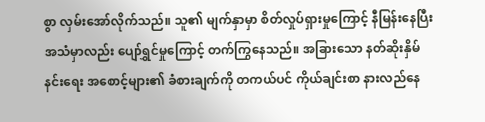စွာ လှမ်းအော်လိုက်သည်။ သူ၏ မျက်နှာမှာ စိတ်လှုပ်ရှားမှုကြောင့် နီမြန်းနေပြီး အသံမှာလည်း ပျော်ရွှင်မှုကြောင့် တက်ကြွနေသည်။ အခြားသော နတ်ဆိုးနှိမ်နင်းရေး အစောင့်များ၏ ခံစားချက်ကို တကယ်ပင် ကိုယ်ချင်းစာ နားလည်နေ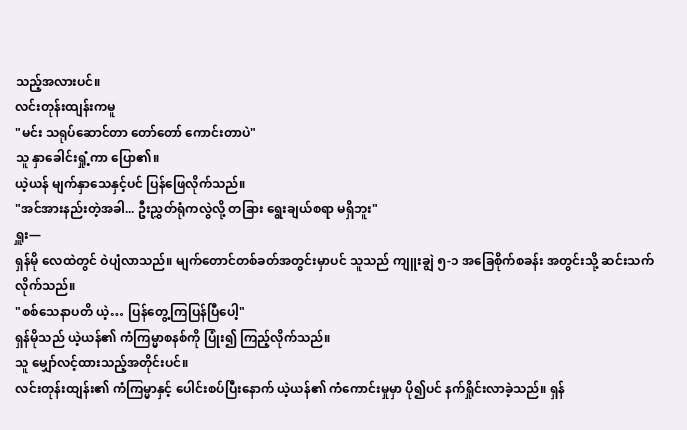သည့်အလားပင်။
လင်းတုန်းထျန်းကမူ
"မင်း သရုပ်ဆောင်တာ တော်တော် ကောင်းတာပဲ"
သူ နှာခေါင်းရှုံ့ကာ ပြော၏။
ယဲ့ယန် မျက်နှာသေနှင့်ပင် ပြန်ဖြေလိုက်သည်။
"အင်အားနည်းတဲ့အခါ... ဦးညွှတ်ရုံကလွဲလို့ တခြား ရွေးချယ်စရာ မရှိဘူး"
ရှူး—
ရှန်မို လေထဲတွင် ဝဲပျံလာသည်။ မျက်တောင်တစ်ခတ်အတွင်းမှာပင် သူသည် ကျူးချွဲ ၅-၁ အခြေစိုက်စခန်း အတွင်းသို့ ဆင်းသက်လိုက်သည်။
"စစ်သေနာပတိ ယဲ့… ပြန်တွေ့ကြပြန်ပြီပေါ့"
ရှန်မိုသည် ယဲ့ယန်၏ ကံကြမ္မာစနစ်ကို ပြုံး၍ ကြည့်လိုက်သည်။
သူ မျှော်လင့်ထားသည့်အတိုင်းပင်။
လင်းတုန်းထျန်း၏ ကံကြမ္မာနှင့် ပေါင်းစပ်ပြီးနောက် ယဲ့ယန်၏ ကံကောင်းမှုမှာ ပို၍ပင် နက်ရှိုင်းလာခဲ့သည်။ ရှန်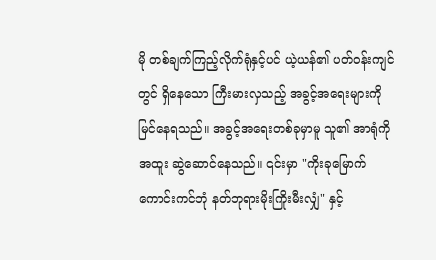မို တစ်ချက်ကြည့်လိုက်ရုံနှင့်ပင် ယဲ့ယန်၏ ပတ်ဝန်းကျင်တွင် ရှိနေသော ကြီးမားလှသည့် အခွင့်အရေးများကို မြင်နေရသည်။ အခွင့်အရေးတစ်ခုမှာမူ သူ၏ အာရုံကို အထူး ဆွဲဆောင်နေသည်။ ၎င်းမှာ "ကိုးခုမြောက် ကောင်းကင်ဘုံ နတ်ဘုရားမိုးကြိုးမီးလျှံ" နှင့်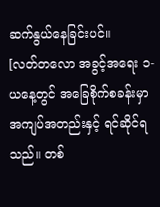ဆက်နွယ်နေခြင်းပင်။
[လတ်တလော အခွင့်အရေး ၁- ယနေ့တွင် အခြေစိုက်စခန်းမှာ အကျပ်အတည်းနှင့် ရင်ဆိုင်ရသည်။ တစ်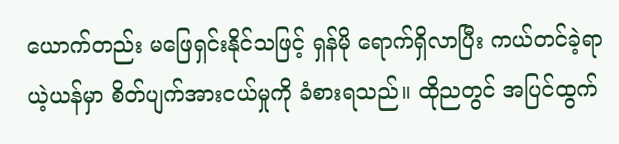ယောက်တည်း မဖြေရှင်းနိုင်သဖြင့် ရှန်မို ရောက်ရှိလာပြီး ကယ်တင်ခဲ့ရာ ယဲ့ယန်မှာ စိတ်ပျက်အားငယ်မှုကို ခံစားရသည်။ ထိုညတွင် အပြင်ထွက်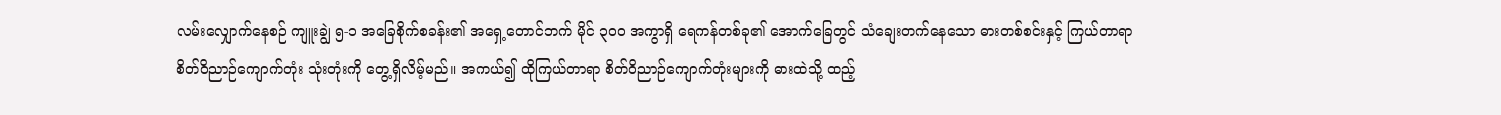လမ်းလျှောက်နေစဉ် ကျူးချွဲ ၅-၁ အခြေစိုက်စခန်း၏ အရှေ့တောင်ဘက် မိုင် ၃၀၀ အကွာရှိ ရေကန်တစ်ခု၏ အောက်ခြေတွင် သံချေးတက်နေသော ဓားတစ်စင်းနှင့် ကြယ်တာရာ စိတ်ဝိညာဉ်ကျောက်တုံး သုံးတုံးကို တွေ့ရှိလိမ့်မည်။ အကယ်၍ ထိုကြယ်တာရာ စိတ်ဝိညာဉ်ကျောက်တုံးများကို ဓားထဲသို့ ထည့်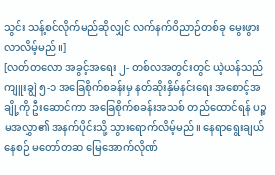သွင်း သန့်စင်လိုက်မည်ဆိုလျှင် လက်နက်ဝိညာဉ်တစ်ခု မွေးဖွားလာလိမ့်မည်။]
[လတ်တလော အခွင့်အရေး ၂- တစ်လအတွင်းတွင် ယဲ့ယန်သည် ကျူးချွဲ ၅-၁ အခြေစိုက်စခန်းမှ နတ်ဆိုးနှိမ်နင်းရေး အစောင့်အချို့ကို ဦးဆောင်ကာ အခြေစိုက်စခန်းအသစ် တည်ထောင်ရန် ပဉ္စမအလွှာ၏ အနက်ပိုင်းသို့ သွားရောက်လိမ့်မည်။ နေရာရွေးချယ်နေစဉ် မတော်တဆ မြေအောက်လိုဏ်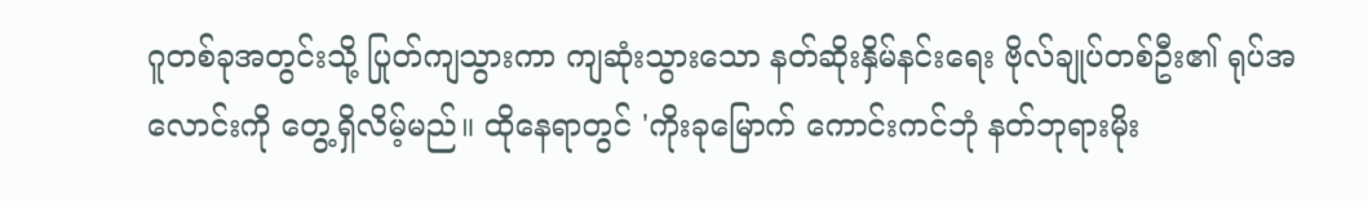ဂူတစ်ခုအတွင်းသို့ ပြုတ်ကျသွားကာ ကျဆုံးသွားသော နတ်ဆိုးနှိမ်နင်းရေး ဗိုလ်ချုပ်တစ်ဦး၏ ရုပ်အလောင်းကို တွေ့ရှိလိမ့်မည်။ ထိုနေရာတွင် 'ကိုးခုမြောက် ကောင်းကင်ဘုံ နတ်ဘုရားမိုး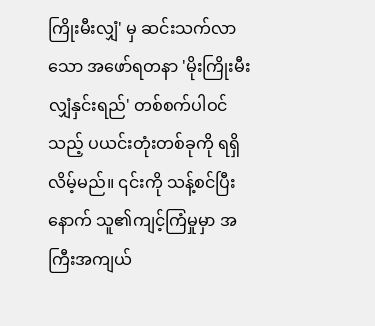ကြိုးမီးလျှံ' မှ ဆင်းသက်လာသော အဖော်ရတနာ 'မိုးကြိုးမီးလျှံနှင်းရည်' တစ်စက်ပါဝင်သည့် ပယင်းတုံးတစ်ခုကို ရရှိလိမ့်မည်။ ၎င်းကို သန့်စင်ပြီးနောက် သူ၏ကျင့်ကြံမှုမှာ အကြီးအကျယ်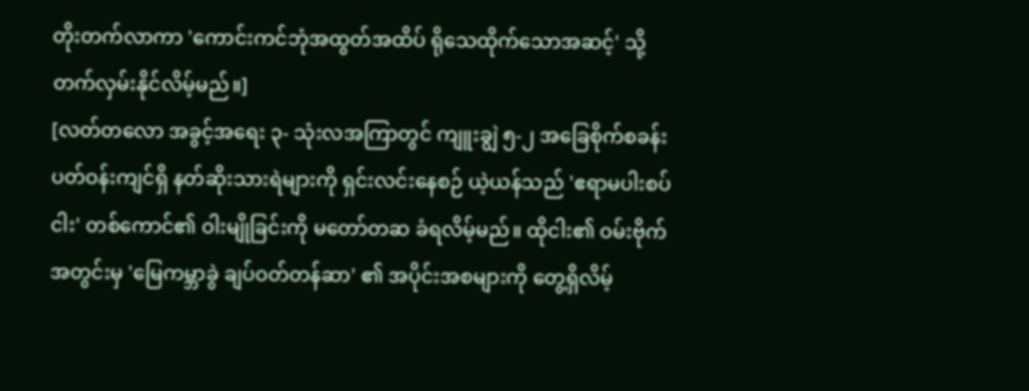တိုးတက်လာကာ 'ကောင်းကင်ဘုံအထွတ်အထိပ် ရိုသေထိုက်သောအဆင့်' သို့ တက်လှမ်းနိုင်လိမ့်မည်။]
[လတ်တလော အခွင့်အရေး ၃- သုံးလအကြာတွင် ကျူးချွဲ ၅-၂ အခြေစိုက်စခန်း ပတ်ဝန်းကျင်ရှိ နတ်ဆိုးသားရဲများကို ရှင်းလင်းနေစဉ် ယဲ့ယန်သည် 'ဧရာမပါးစပ်ငါး' တစ်ကောင်၏ ဝါးမျိုခြင်းကို မတော်တဆ ခံရလိမ့်မည်။ ထိုငါး၏ ဝမ်းဗိုက်အတွင်းမှ 'မြေကမ္ဘာခွဲ ချပ်ဝတ်တန်ဆာ' ၏ အပိုင်းအစများကို တွေ့ရှိလိမ့်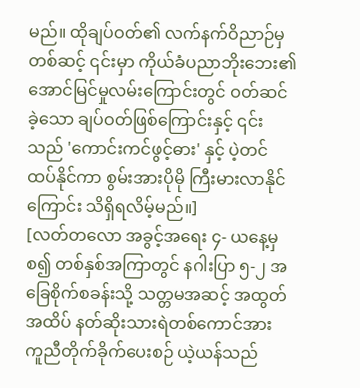မည်။ ထိုချပ်ဝတ်၏ လက်နက်ဝိညာဉ်မှတစ်ဆင့် ၎င်းမှာ ကိုယ်ခံပညာဘိုးဘေး၏ အောင်မြင်မှုလမ်းကြောင်းတွင် ဝတ်ဆင်ခဲ့သော ချပ်ဝတ်ဖြစ်ကြောင်းနှင့် ၎င်းသည် 'ကောင်းကင်ဖွင့်ဓား' နှင့် ပဲ့တင်ထပ်နိုင်ကာ စွမ်းအားပိုမို ကြီးမားလာနိုင်ကြောင်း သိရှိရလိမ့်မည်။]
[လတ်တလော အခွင့်အရေး ၄- ယနေ့မှစ၍ တစ်နှစ်အကြာတွင် နဂါးပြာ ၅-၂ အခြေစိုက်စခန်းသို့ သတ္တမအဆင့် အထွတ်အထိပ် နတ်ဆိုးသားရဲတစ်ကောင်အား ကူညီတိုက်ခိုက်ပေးစဉ် ယဲ့ယန်သည်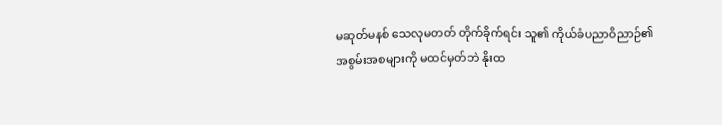မဆုတ်မနစ် သေလုမတတ် တိုက်ခိုက်ရင်း သူ၏ ကိုယ်ခံပညာဝိညာဉ်၏ အစွမ်းအစများကို မထင်မှတ်ဘဲ နိုးထ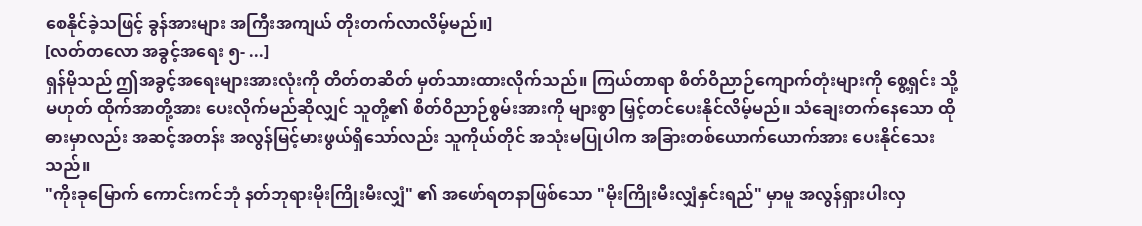စေနိုင်ခဲ့သဖြင့် ခွန်အားများ အကြီးအကျယ် တိုးတက်လာလိမ့်မည်။]
[လတ်တလော အခွင့်အရေး ၅- ...]
ရှန်မိုသည် ဤအခွင့်အရေးများအားလုံးကို တိတ်တဆိတ် မှတ်သားထားလိုက်သည်။ ကြယ်တာရာ စိတ်ဝိညာဉ်ကျောက်တုံးများကို စွေ့ရှင်း သို့မဟုတ် ထိုက်အာတို့အား ပေးလိုက်မည်ဆိုလျှင် သူတို့၏ စိတ်ဝိညာဉ်စွမ်းအားကို များစွာ မြှင့်တင်ပေးနိုင်လိမ့်မည်။ သံချေးတက်နေသော ထိုဓားမှာလည်း အဆင့်အတန်း အလွန်မြင့်မားဖွယ်ရှိသော်လည်း သူကိုယ်တိုင် အသုံးမပြုပါက အခြားတစ်ယောက်ယောက်အား ပေးနိုင်သေးသည်။
"ကိုးခုမြောက် ကောင်းကင်ဘုံ နတ်ဘုရားမိုးကြိုးမီးလျှံ" ၏ အဖော်ရတနာဖြစ်သော "မိုးကြိုးမီးလျှံနှင်းရည်" မှာမူ အလွန်ရှားပါးလှ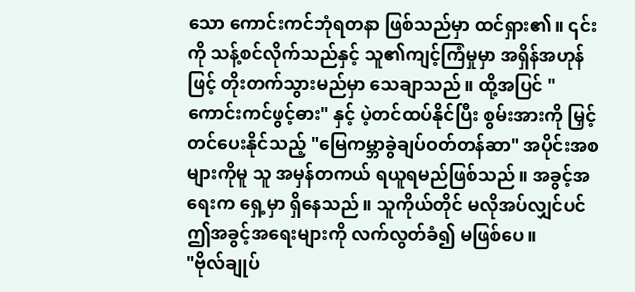သော ကောင်းကင်ဘုံရတနာ ဖြစ်သည်မှာ ထင်ရှား၏။ ၎င်းကို သန့်စင်လိုက်သည်နှင့် သူ၏ကျင့်ကြံမှုမှာ အရှိန်အဟုန်ဖြင့် တိုးတက်သွားမည်မှာ သေချာသည်။ ထို့အပြင် "ကောင်းကင်ဖွင့်ဓား" နှင့် ပဲ့တင်ထပ်နိုင်ပြီး စွမ်းအားကို မြှင့်တင်ပေးနိုင်သည့် "မြေကမ္ဘာခွဲချပ်ဝတ်တန်ဆာ" အပိုင်းအစများကိုမူ သူ အမှန်တကယ် ရယူရမည်ဖြစ်သည်။ အခွင့်အရေးက ရှေ့မှာ ရှိနေသည်။ သူကိုယ်တိုင် မလိုအပ်လျှင်ပင် ဤအခွင့်အရေးများကို လက်လွတ်ခံ၍ မဖြစ်ပေ။
"ဗိုလ်ချုပ်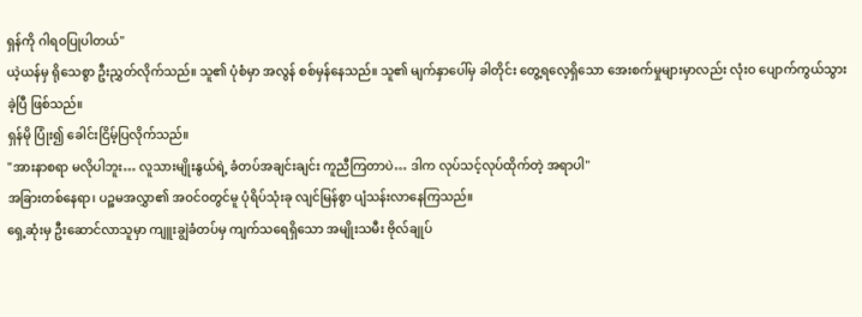ရှန်ကို ဂါရဝပြုပါတယ်"
ယဲ့ယန်မှ ရိုသေစွာ ဦးညွှတ်လိုက်သည်။ သူ၏ ပုံစံမှာ အလွန် စစ်မှန်နေသည်။ သူ၏ မျက်နှာပေါ်မှ ခါတိုင်း တွေ့ရလေ့ရှိသော အေးစက်မှုများမှာလည်း လုံးဝ ပျောက်ကွယ်သွားခဲ့ပြီ ဖြစ်သည်။
ရှန်မို ပြုံး၍ ခေါင်းငြိမ့်ပြလိုက်သည်။
"အားနာစရာ မလိုပါဘူး… လူသားမျိုးနွယ်ရဲ့ ခံတပ်အချင်းချင်း ကူညီကြတာပဲ… ဒါက လုပ်သင့်လုပ်ထိုက်တဲ့ အရာပါ"
အခြားတစ်နေရာ၊ ပဉ္စမအလွှာ၏ အဝင်ဝတွင်မူ ပုံရိပ်သုံးခု လျင်မြန်စွာ ပျံသန်းလာနေကြသည်။
ရှေ့ဆုံးမှ ဦးဆောင်လာသူမှာ ကျူးချွဲခံတပ်မှ ကျက်သရေရှိသော အမျိုးသမီး ဗိုလ်ချုပ်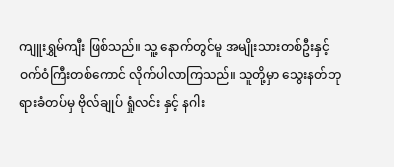ကျူးရွှမ်ကျီး ဖြစ်သည်။ သူ့ နောက်တွင်မူ အမျိုးသားတစ်ဦးနှင့် ဝက်ဝံကြီးတစ်ကောင် လိုက်ပါလာကြသည်။ သူတို့မှာ သွေးနတ်ဘုရားခံတပ်မှ ဗိုလ်ချုပ် ရှုံလင်း နှင့် နဂါး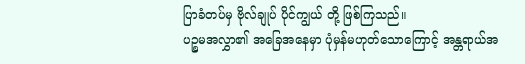ပြာခံတပ်မှ ဗိုလ်ချုပ် ပိုင်ကျွယ် တို့ ဖြစ်ကြသည်။
ပဉ္စမအလွှာ၏ အခြေအနေမှာ ပုံမှန်မဟုတ်သောကြောင့် အန္တရာယ်အ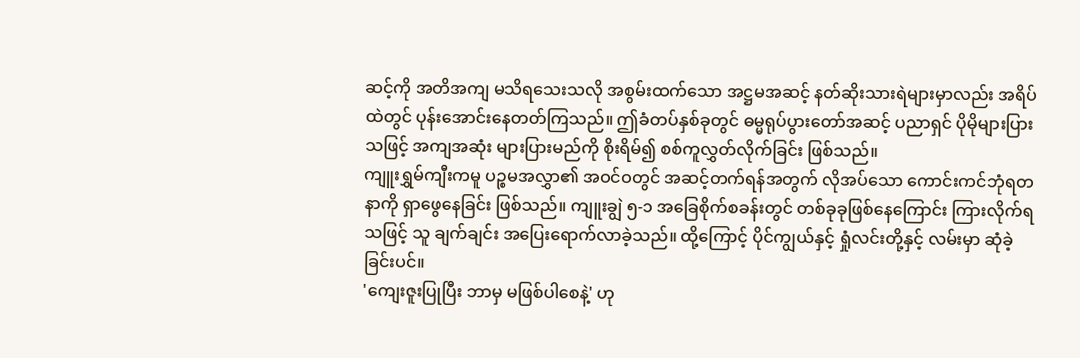ဆင့်ကို အတိအကျ မသိရသေးသလို အစွမ်းထက်သော အဋ္ဌမအဆင့် နတ်ဆိုးသားရဲများမှာလည်း အရိပ်ထဲတွင် ပုန်းအောင်းနေတတ်ကြသည်။ ဤခံတပ်နှစ်ခုတွင် ဓမ္မရုပ်ပွားတော်အဆင့် ပညာရှင် ပိုမိုများပြားသဖြင့် အကျအဆုံး များပြားမည်ကို စိုးရိမ်၍ စစ်ကူလွှတ်လိုက်ခြင်း ဖြစ်သည်။
ကျူးရွှမ်ကျီးကမူ ပဉ္စမအလွှာ၏ အဝင်ဝတွင် အဆင့်တက်ရန်အတွက် လိုအပ်သော ကောင်းကင်ဘုံရတနာကို ရှာဖွေနေခြင်း ဖြစ်သည်။ ကျူးချွဲ ၅-၁ အခြေစိုက်စခန်းတွင် တစ်ခုခုဖြစ်နေကြောင်း ကြားလိုက်ရသဖြင့် သူ ချက်ချင်း အပြေးရောက်လာခဲ့သည်။ ထို့ကြောင့် ပိုင်ကျွယ်နှင့် ရှုံလင်းတို့နှင့် လမ်းမှာ ဆုံခဲ့ခြင်းပင်။
'ကျေးဇူးပြုပြီး ဘာမှ မဖြစ်ပါစေနဲ့' ဟု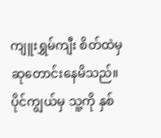ကျူးရွှမ်ကျီး စိတ်ထဲမှ ဆုတောင်းနေမိသည်။ ပိုင်ကျွယ်မှ သူ့ကို နှစ်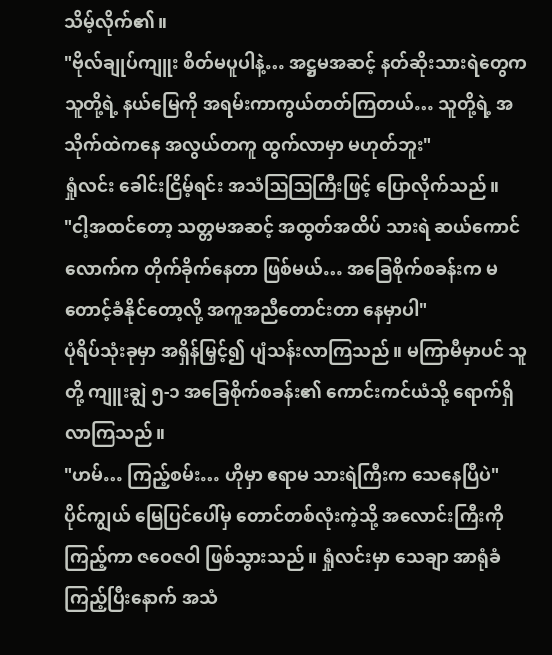သိမ့်လိုက်၏။
"ဗိုလ်ချုပ်ကျူး စိတ်မပူပါနဲ့… အဋ္ဌမအဆင့် နတ်ဆိုးသားရဲတွေက သူတို့ရဲ့ နယ်မြေကို အရမ်းကာကွယ်တတ်ကြတယ်… သူတို့ရဲ့ အသိုက်ထဲကနေ အလွယ်တကူ ထွက်လာမှာ မဟုတ်ဘူး"
ရှုံလင်း ခေါင်းငြိမ့်ရင်း အသံဩဩကြီးဖြင့် ပြောလိုက်သည်။
"ငါ့အထင်တော့ သတ္တမအဆင့် အထွတ်အထိပ် သားရဲ ဆယ်ကောင်လောက်က တိုက်ခိုက်နေတာ ဖြစ်မယ်… အခြေစိုက်စခန်းက မတောင့်ခံနိုင်တော့လို့ အကူအညီတောင်းတာ နေမှာပါ"
ပုံရိပ်သုံးခုမှာ အရှိန်မြှင့်၍ ပျံသန်းလာကြသည်။ မကြာမီမှာပင် သူတို့ ကျူးချွဲ ၅-၁ အခြေစိုက်စခန်း၏ ကောင်းကင်ယံသို့ ရောက်ရှိလာကြသည်။
"ဟမ်… ကြည့်စမ်း… ဟိုမှာ ဧရာမ သားရဲကြီးက သေနေပြီပဲ"
ပိုင်ကျွယ် မြေပြင်ပေါ်မှ တောင်တစ်လုံးကဲ့သို့ အလောင်းကြီးကို ကြည့်ကာ ဇဝေဇဝါ ဖြစ်သွားသည်။ ရှုံလင်းမှာ သေချာ အာရုံခံကြည့်ပြီးနောက် အသံ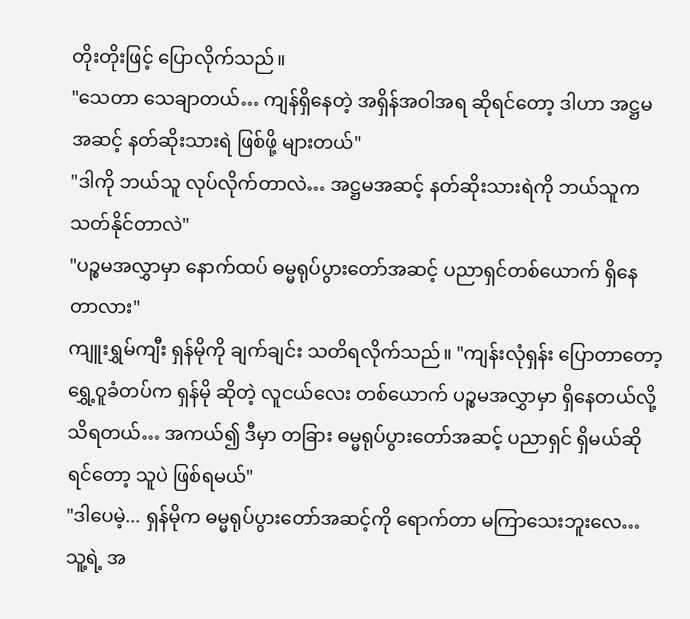တိုးတိုးဖြင့် ပြောလိုက်သည်။
"သေတာ သေချာတယ်… ကျန်ရှိနေတဲ့ အရှိန်အဝါအရ ဆိုရင်တော့ ဒါဟာ အဋ္ဌမအဆင့် နတ်ဆိုးသားရဲ ဖြစ်ဖို့ များတယ်"
"ဒါကို ဘယ်သူ လုပ်လိုက်တာလဲ… အဋ္ဌမအဆင့် နတ်ဆိုးသားရဲကို ဘယ်သူက သတ်နိုင်တာလဲ"
"ပဉ္စမအလွှာမှာ နောက်ထပ် ဓမ္မရုပ်ပွားတော်အဆင့် ပညာရှင်တစ်ယောက် ရှိနေတာလား"
ကျူးရွှမ်ကျီး ရှန်မိုကို ချက်ချင်း သတိရလိုက်သည်။ "ကျန်းလုံရှန်း ပြောတာတော့ ရွှေ့ဝူခံတပ်က ရှန်မို ဆိုတဲ့ လူငယ်လေး တစ်ယောက် ပဉ္စမအလွှာမှာ ရှိနေတယ်လို့ သိရတယ်… အကယ်၍ ဒီမှာ တခြား ဓမ္မရုပ်ပွားတော်အဆင့် ပညာရှင် ရှိမယ်ဆိုရင်တော့ သူပဲ ဖြစ်ရမယ်"
"ဒါပေမဲ့... ရှန်မိုက ဓမ္မရုပ်ပွားတော်အဆင့်ကို ရောက်တာ မကြာသေးဘူးလေ… သူ့ရဲ့ အ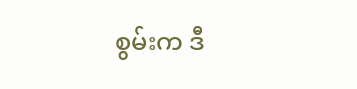စွမ်းက ဒီ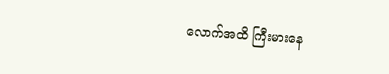လောက်အထိ ကြီးမားနေ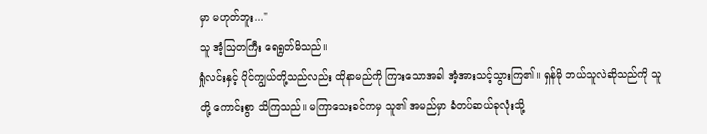မှာ မဟုတ်ဘူး..."
သူ အံ့ဩတကြီး ရေရွတ်မိသည်။
ရှုံလင်းနှင့် ပိုင်ကျွယ်တို့သည်လည်း ထိုနာမည်ကို ကြားသောအခါ အံ့အားသင့်သွားကြ၏။ ရှန်မို ဘယ်သူလဲဆိုသည်ကို သူတို့ ကောင်းစွာ သိကြသည်။ မကြာသေးခင်ကမှ သူ၏ အမည်မှာ ခံတပ်ဆယ်ခုလုံးသို့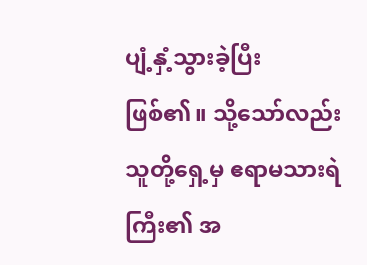ပျံ့နှံ့သွားခဲ့ပြီး ဖြစ်၏။ သို့သော်လည်း သူတို့ရှေ့မှ ဧရာမသားရဲကြီး၏ အ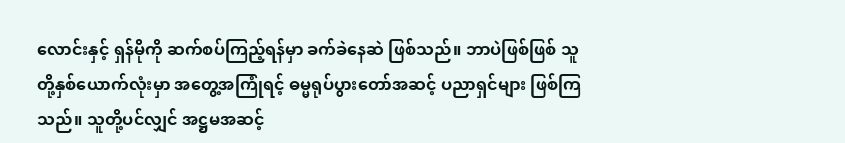လောင်းနှင့် ရှန်မိုကို ဆက်စပ်ကြည့်ရန်မှာ ခက်ခဲနေဆဲ ဖြစ်သည်။ ဘာပဲဖြစ်ဖြစ် သူတို့နှစ်ယောက်လုံးမှာ အတွေ့အကြုံရင့် ဓမ္မရုပ်ပွားတော်အဆင့် ပညာရှင်များ ဖြစ်ကြသည်။ သူတို့ပင်လျှင် အဋ္ဌမအဆင့်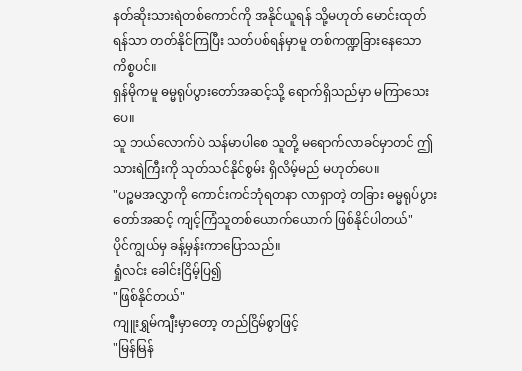နတ်ဆိုးသားရဲတစ်ကောင်ကို အနိုင်ယူရန် သို့မဟုတ် မောင်းထုတ်ရန်သာ တတ်နိုင်ကြပြီး သတ်ပစ်ရန်မှာမူ တစ်ကဏ္ဍခြားနေသော ကိစ္စပင်။
ရှန်မိုကမူ ဓမ္မရုပ်ပွားတော်အဆင့်သို့ ရောက်ရှိသည်မှာ မကြာသေးပေ။
သူ ဘယ်လောက်ပဲ သန်မာပါစေ သူတို့ မရောက်လာခင်မှာတင် ဤသားရဲကြီးကို သုတ်သင်နိုင်စွမ်း ရှိလိမ့်မည် မဟုတ်ပေ။
"ပဉ္စမအလွှာကို ကောင်းကင်ဘုံရတနာ လာရှာတဲ့ တခြား ဓမ္မရုပ်ပွားတော်အဆင့် ကျင့်ကြံသူတစ်ယောက်ယောက် ဖြစ်နိုင်ပါတယ်"
ပိုင်ကျွယ်မှ ခန့်မှန်းကာပြောသည်။
ရှုံလင်း ခေါင်းငြိမ့်ပြ၍
"ဖြစ်နိုင်တယ်"
ကျူးရွှမ်ကျီးမှာတော့ တည်ငြိမ်စွာဖြင့်
"မြန်မြန်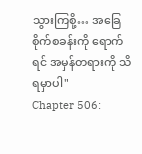သွားကြစို့… အခြေစိုက်စခန်းကို ရောက်ရင် အမှန်တရားကို သိရမှာပါ"
Chapter 506: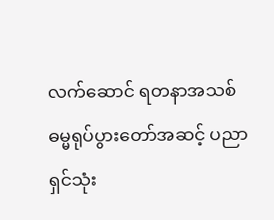လက်ဆောင် ရတနာအသစ်
ဓမ္မရုပ်ပွားတော်အဆင့် ပညာရှင်သုံး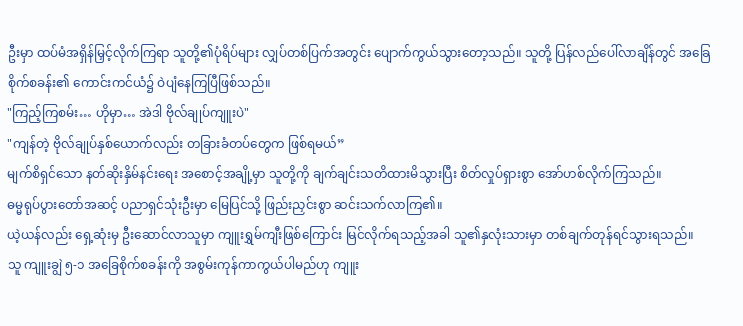ဦးမှာ ထပ်မံအရှိန်မြှင့်လိုက်ကြရာ သူတို့၏ပုံရိပ်များ လျှပ်တစ်ပြက်အတွင်း ပျောက်ကွယ်သွားတော့သည်။ သူတို့ ပြန်လည်ပေါ်လာချိန်တွင် အခြေစိုက်စခန်း၏ ကောင်းကင်ယံ၌ ဝဲပျံနေကြပြီဖြစ်သည်။
"ကြည့်ကြစမ်း… ဟိုမှာ… အဲဒါ ဗိုလ်ချုပ်ကျူးပဲ"
"ကျန်တဲ့ ဗိုလ်ချုပ်နှစ်ယောက်လည်း တခြားခံတပ်တွေက ဖြစ်ရမယ်”
မျက်စိရှင်သော နတ်ဆိုးနှိမ်နင်းရေး အစောင့်အချို့မှာ သူတို့ကို ချက်ချင်းသတိထားမိသွားပြီး စိတ်လှုပ်ရှားစွာ အော်ဟစ်လိုက်ကြသည်။
ဓမ္မရုပ်ပွားတော်အဆင့် ပညာရှင်သုံးဦးမှာ မြေပြင်သို့ ဖြည်းညှင်းစွာ ဆင်းသက်လာကြ၏။
ယဲ့ယန်လည်း ရှေ့ဆုံးမှ ဦးဆောင်လာသူမှာ ကျူးရွှမ်ကျီးဖြစ်ကြောင်း မြင်လိုက်ရသည့်အခါ သူ၏နှလုံးသားမှာ တစ်ချက်တုန်ရင်သွားရသည်။
သူ ကျူးချွဲ ၅-၁ အခြေစိုက်စခန်းကို အစွမ်းကုန်ကာကွယ်ပါမည်ဟု ကျူး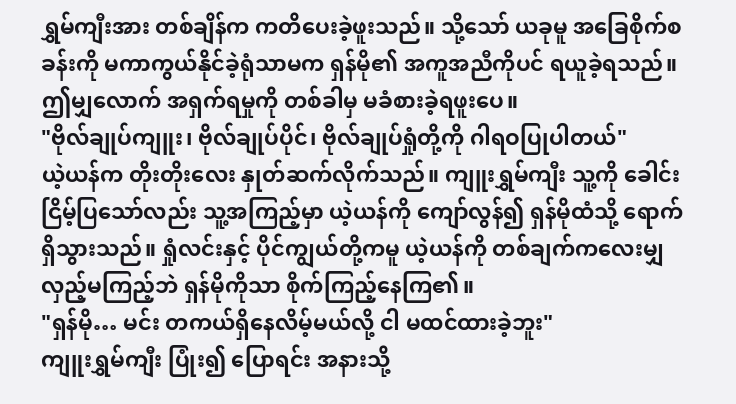ရွှမ်ကျီးအား တစ်ချိန်က ကတိပေးခဲ့ဖူးသည်။ သို့သော် ယခုမူ အခြေစိုက်စခန်းကို မကာကွယ်နိုင်ခဲ့ရုံသာမက ရှန်မို၏ အကူအညီကိုပင် ရယူခဲ့ရသည်။ ဤမျှလောက် အရှက်ရမှုကို တစ်ခါမှ မခံစားခဲ့ရဖူးပေ။
"ဗိုလ်ချုပ်ကျူး၊ ဗိုလ်ချုပ်ပိုင်၊ ဗိုလ်ချုပ်ရှုံတို့ကို ဂါရဝပြုပါတယ်"
ယဲ့ယန်က တိုးတိုးလေး နှုတ်ဆက်လိုက်သည်။ ကျူးရွှမ်ကျီး သူ့ကို ခေါင်းငြိမ့်ပြသော်လည်း သူ့အကြည့်မှာ ယဲ့ယန်ကို ကျော်လွန်၍ ရှန်မိုထံသို့ ရောက်ရှိသွားသည်။ ရှုံလင်းနှင့် ပိုင်ကျွယ်တို့ကမူ ယဲ့ယန်ကို တစ်ချက်ကလေးမျှ လှည့်မကြည့်ဘဲ ရှန်မိုကိုသာ စိုက်ကြည့်နေကြ၏။
"ရှန်မို… မင်း တကယ်ရှိနေလိမ့်မယ်လို့ ငါ မထင်ထားခဲ့ဘူး"
ကျူးရွှမ်ကျီး ပြုံး၍ ပြောရင်း အနားသို့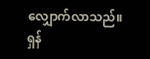လျှောက်လာသည်။
ရှန်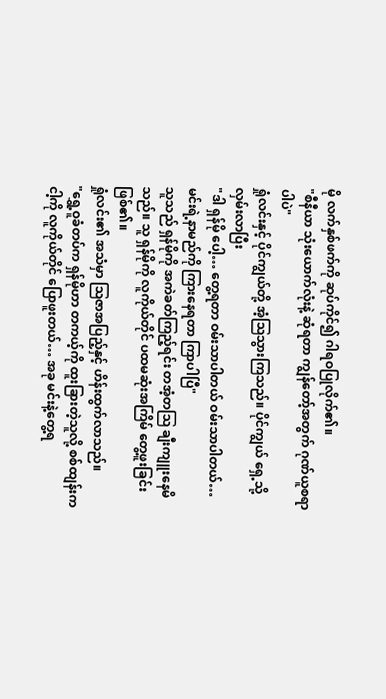မို လက်နှစ်ဖက်ကို ဆုပ်ကိုင်၍ ဂါရဝပြုလိုက်၏။
"စီနီယာ သုံးယောက်လုံးနဲ့ ဆုံရတာ ကျွန်တော့်အတွက် ဂုဏ်ယူစရာပါပဲ"
ရှုံလင်းနှင့် ပိုင်ကျွယ်တို့ အံ့ဩသွားကြသည်။ ပိုင်ကျွယ် ရှေ့သို့ လှမ်းလာပြီး
"ဒါ ရှန်မို ပေါ့… တွေ့ရတာ ဝမ်းသာပါတယ် ဝမ်းသာပါတယ်… မင်းရဲ့နာမည်ကို ကြားနေရတာ ကြာပါပြီ"
သူသည် ရှန်မိုကို အကဲခတ်ကြည့်ရင်း တအံ့တဩ ချီးကျူးနေမိသည်။ သူ ရှန်မိုကို လူကိုယ်တိုင် ပထမဆုံးအကြိမ် တွေ့ဖူးခြင်းဖြစ်၏။
ရှုံလင်း၏ အသံမှာ ဩဇာအပြည့်နှင့် ဟိန်းထွက်လာသည်။
"ရွှေ့ဝူခံတပ်က ရှန်မိုဟာ တကယ့်ကို ထူးခြားတဲ့သူလို့ စစ်ထျန်းက ငါ့ကို လူကိုယ်တိုင် ပြောဖူးတယ်… အခု မင်းနဲ့တွေ့ရ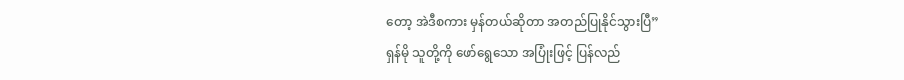တော့ အဲဒီစကား မှန်တယ်ဆိုတာ အတည်ပြုနိုင်သွားပြီ”
ရှန်မို သူတို့ကို ဖော်ရွေသော အပြုံးဖြင့် ပြန်လည်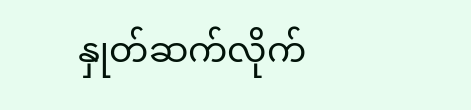နှုတ်ဆက်လိုက်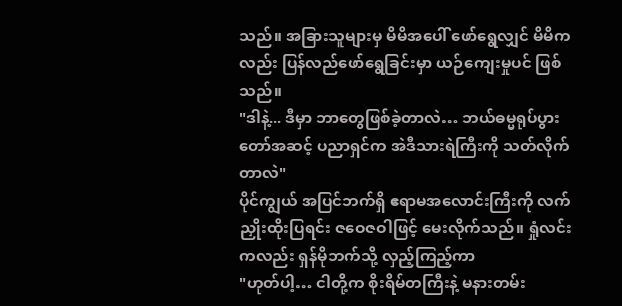သည်။ အခြားသူများမှ မိမိအပေါ် ဖော်ရွေလျှင် မိမိကလည်း ပြန်လည်ဖော်ရွေခြင်းမှာ ယဉ်ကျေးမှုပင် ဖြစ်သည်။
"ဒါနဲ့... ဒီမှာ ဘာတွေဖြစ်ခဲ့တာလဲ… ဘယ်ဓမ္မရုပ်ပွားတော်အဆင့် ပညာရှင်က အဲဒီသားရဲကြီးကို သတ်လိုက်တာလဲ"
ပိုင်ကျွယ် အပြင်ဘက်ရှိ ဧရာမအလောင်းကြီးကို လက်ညှိုးထိုးပြရင်း ဇဝေဇဝါဖြင့် မေးလိုက်သည်။ ရှုံလင်းကလည်း ရှန်မိုဘက်သို့ လှည့်ကြည့်ကာ
"ဟုတ်ပါ့… ငါတို့က စိုးရိမ်တကြီးနဲ့ မနားတမ်း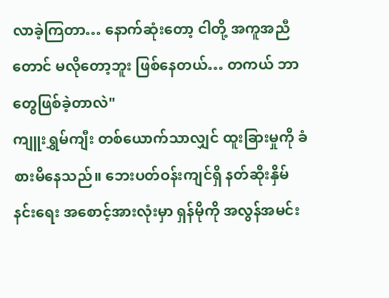လာခဲ့ကြတာ… နောက်ဆုံးတော့ ငါတို့ အကူအညီတောင် မလိုတော့ဘူး ဖြစ်နေတယ်… တကယ် ဘာတွေဖြစ်ခဲ့တာလဲ"
ကျူးရွှမ်ကျီး တစ်ယောက်သာလျှင် ထူးခြားမှုကို ခံစားမိနေသည်။ ဘေးပတ်ဝန်းကျင်ရှိ နတ်ဆိုးနှိမ်နင်းရေး အစောင့်အားလုံးမှာ ရှန်မိုကို အလွန်အမင်း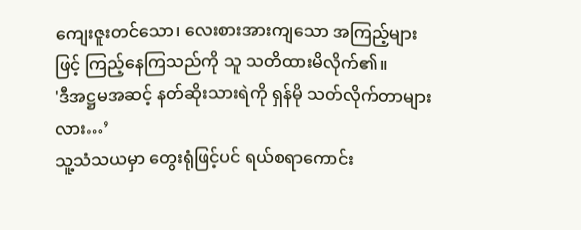ကျေးဇူးတင်သော၊ လေးစားအားကျသော အကြည့်များဖြင့် ကြည့်နေကြသည်ကို သူ သတိထားမိလိုက်၏။
'ဒီအဋ္ဌမအဆင့် နတ်ဆိုးသားရဲကို ရှန်မို သတ်လိုက်တာများလား…’
သူ့သံသယမှာ တွေးရုံဖြင့်ပင် ရယ်စရာကောင်း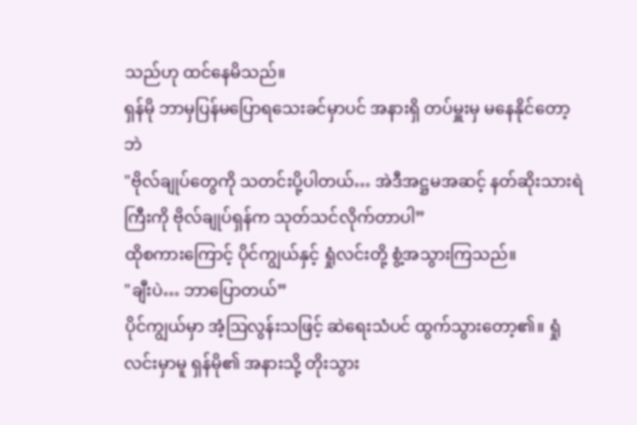သည်ဟု ထင်နေမိသည်။
ရှန်မို ဘာမှပြန်မပြောရသေးခင်မှာပင် အနားရှိ တပ်မှူးမှ မနေနိုင်တော့ဘဲ
"ဗိုလ်ချုပ်တွေကို သတင်းပို့ပါတယ်… အဲဒီအဋ္ဌမအဆင့် နတ်ဆိုးသားရဲကြီးကို ဗိုလ်ချုပ်ရှန်က သုတ်သင်လိုက်တာပါ”
ထိုစကားကြောင့် ပိုင်ကျွယ်နှင့် ရှုံလင်းတို့ စွံ့အသွားကြသည်။
"ချီးပဲ… ဘာပြောတယ်”
ပိုင်ကျွယ်မှာ အံ့ဩလွန်းသဖြင့် ဆဲရေးသံပင် ထွက်သွားတော့၏။ ရှုံလင်းမှာမူ ရှန်မို၏ အနားသို့ တိုးသွား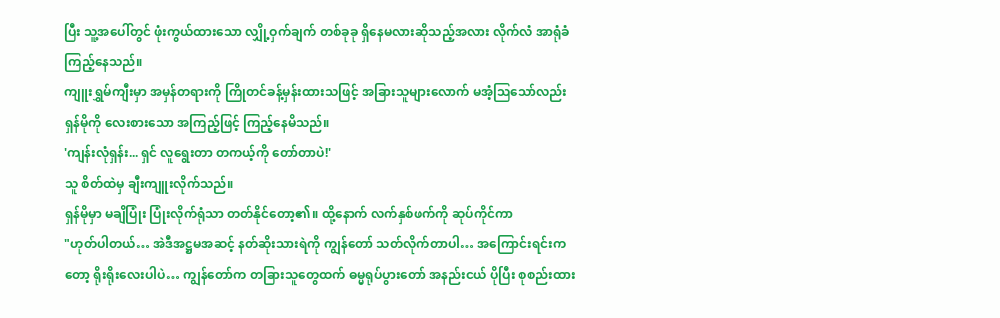ပြီး သူ့အပေါ်တွင် ဖုံးကွယ်ထားသော လျှို့ဝှက်ချက် တစ်ခုခု ရှိနေမလားဆိုသည့်အလား လိုက်လံ အာရုံခံကြည့်နေသည်။
ကျူးရွှမ်ကျီးမှာ အမှန်တရားကို ကြိုတင်ခန့်မှန်းထားသဖြင့် အခြားသူများလောက် မအံ့ဩသော်လည်း ရှန်မိုကို လေးစားသော အကြည့်ဖြင့် ကြည့်နေမိသည်။
'ကျန်းလုံရှန်း... ရှင် လူရွေးတာ တကယ့်ကို တော်တာပဲ!'
သူ စိတ်ထဲမှ ချီးကျူးလိုက်သည်။
ရှန်မိုမှာ မချိပြုံး ပြုံးလိုက်ရုံသာ တတ်နိုင်တော့၏။ ထို့နောက် လက်နှစ်ဖက်ကို ဆုပ်ကိုင်ကာ
"ဟုတ်ပါတယ်… အဲဒီအဋ္ဌမအဆင့် နတ်ဆိုးသားရဲကို ကျွန်တော် သတ်လိုက်တာပါ… အကြောင်းရင်းကတော့ ရိုးရိုးလေးပါပဲ… ကျွန်တော်က တခြားသူတွေထက် ဓမ္မရုပ်ပွားတော် အနည်းငယ် ပိုပြီး စုစည်းထား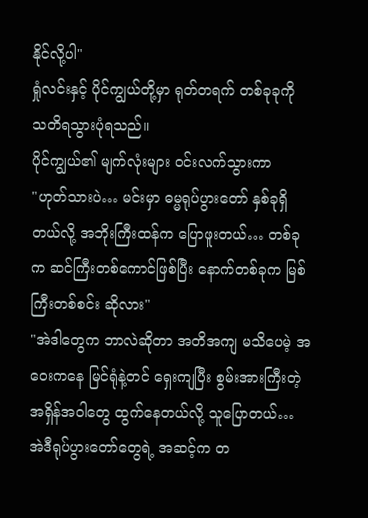နိုင်လို့ပါ"
ရှုံလင်းနှင့် ပိုင်ကျွယ်တို့မှာ ရုတ်တရက် တစ်ခုခုကို သတိရသွားပုံရသည်။
ပိုင်ကျွယ်၏ မျက်လုံးများ ဝင်းလက်သွားကာ
"ဟုတ်သားပဲ… မင်းမှာ ဓမ္မရုပ်ပွားတော် နှစ်ခုရှိတယ်လို့ အဘိုးကြီးထန်က ပြောဖူးတယ်… တစ်ခုက ဆင်ကြီးတစ်ကောင်ဖြစ်ပြီး နောက်တစ်ခုက မြစ်ကြီးတစ်စင်း ဆိုလား"
"အဲဒါတွေက ဘာလဲဆိုတာ အတိအကျ မသိပေမဲ့ အဝေးကနေ မြင်ရုံနဲ့တင် ရှေးကျပြီး စွမ်းအားကြီးတဲ့ အရှိန်အဝါတွေ ထွက်နေတယ်လို့ သူပြောတယ်… အဲဒီရုပ်ပွားတော်တွေရဲ့ အဆင့်က တ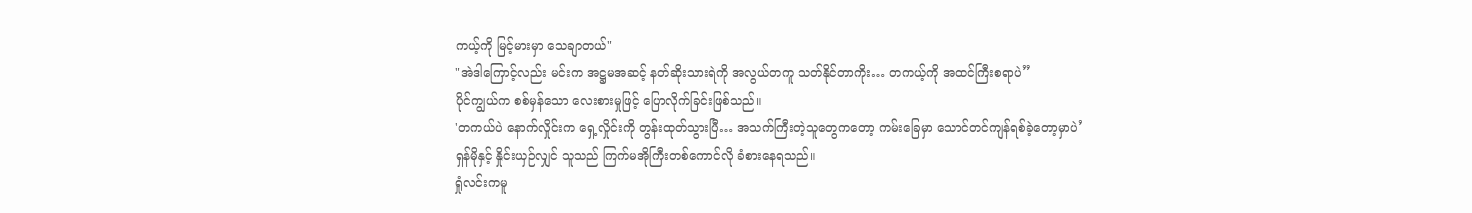ကယ့်ကို မြင့်မားမှာ သေချာတယ်"
"အဲဒါကြောင့်လည်း မင်းက အဋ္ဌမအဆင့် နတ်ဆိုးသားရဲကို အလွယ်တကူ သတ်နိုင်တာကိုး… တကယ့်ကို အထင်ကြီးစရာပဲ”
ပိုင်ကျွယ်က စစ်မှန်သော လေးစားမှုဖြင့် ပြောလိုက်ခြင်းဖြစ်သည်။
'တကယ်ပဲ နောက်လှိုင်းက ရှေ့လှိုင်းကို တွန်းထုတ်သွားပြီ… အသက်ကြီးတဲ့သူတွေကတော့ ကမ်းခြေမှာ သောင်တင်ကျန်ရစ်ခဲ့တော့မှာပဲ’
ရှန်မိုနှင့် နှိုင်းယှဉ်လျှင် သူသည် ကြက်မအိုကြီးတစ်ကောင်လို ခံစားနေရသည်။
ရှုံလင်းကမူ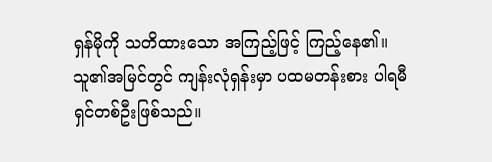ရှန်မိုကို သတိထားသော အကြည့်ဖြင့် ကြည့်နေ၏။ သူ၏အမြင်တွင် ကျန်းလုံရှန်းမှာ ပထမတန်းစား ပါရမီရှင်တစ်ဦးဖြစ်သည်။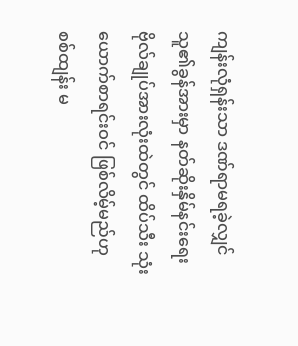ကျန်းလုံရှန်းသာ ဒဏ်ရာမရခဲ့လျှင် သူ၏ခွန်အားမှာ နတ်ဆိုးနှိမ်နင်းရေး ဗိုလ်ချုပ်အားလုံးထဲတွင် ထိပ်သီး သုံးယောက်စာရင်းဝင် ဖြစ်လိမ့်မည်ဟု စစ်ထျန်း မ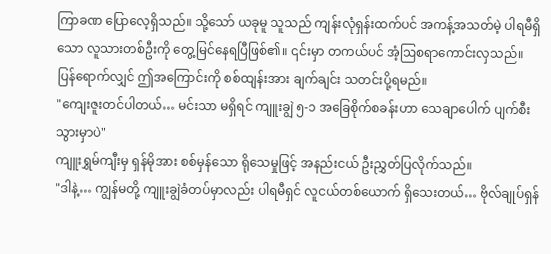ကြာခဏ ပြောလေ့ရှိသည်။ သို့သော် ယခုမူ သူသည် ကျန်းလုံရှန်းထက်ပင် အကန့်အသတ်မဲ့ ပါရမီရှိသော လူသားတစ်ဦးကို တွေ့မြင်နေရပြီဖြစ်၏။ ၎င်းမှာ တကယ်ပင် အံ့ဩစရာကောင်းလှသည်။ ပြန်ရောက်လျှင် ဤအကြောင်းကို စစ်ထျန်းအား ချက်ချင်း သတင်းပို့ရမည်။
"ကျေးဇူးတင်ပါတယ်… မင်းသာ မရှိရင် ကျူးချွဲ ၅-၁ အခြေစိုက်စခန်းဟာ သေချာပေါက် ပျက်စီးသွားမှာပဲ"
ကျူးရွှမ်ကျီးမှ ရှန်မိုအား စစ်မှန်သော ရိုသေမှုဖြင့် အနည်းငယ် ဦးညွှတ်ပြလိုက်သည်။
"ဒါနဲ့… ကျွန်မတို့ ကျူးချွဲခံတပ်မှာလည်း ပါရမီရှင် လူငယ်တစ်ယောက် ရှိသေးတယ်… ဗိုလ်ချုပ်ရှန်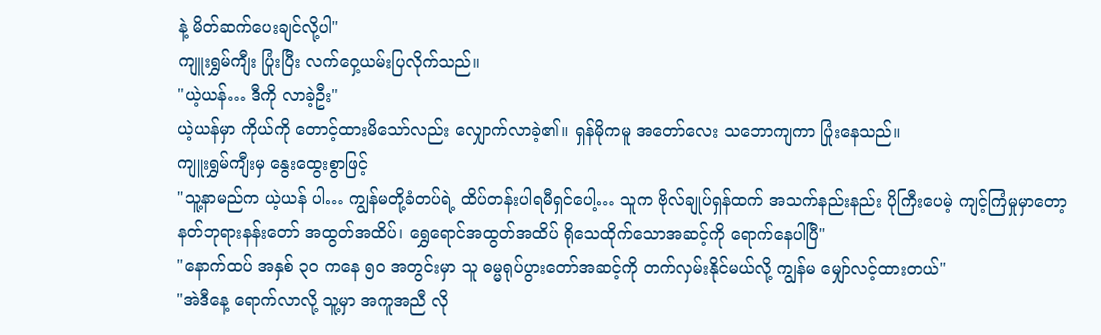နဲ့ မိတ်ဆက်ပေးချင်လို့ပါ"
ကျူးရွှမ်ကျီး ပြုံးပြီး လက်ဝှေ့ယမ်းပြလိုက်သည်။
"ယဲ့ယန်… ဒီကို လာခဲ့ဦး"
ယဲ့ယန်မှာ ကိုယ်ကို တောင့်ထားမိသော်လည်း လျှောက်လာခဲ့၏။ ရှန်မိုကမူ အတော်လေး သဘောကျကာ ပြုံးနေသည်။
ကျူးရွှမ်ကျီးမှ နွေးထွေးစွာဖြင့်
"သူ့နာမည်က ယဲ့ယန် ပါ… ကျွန်မတို့ခံတပ်ရဲ့ ထိပ်တန်းပါရမီရှင်ပေါ့… သူက ဗိုလ်ချုပ်ရှန်ထက် အသက်နည်းနည်း ပိုကြီးပေမဲ့ ကျင့်ကြံမှုမှာတော့ နတ်ဘုရားနန်းတော် အထွတ်အထိပ်၊ ရွှေရောင်အထွတ်အထိပ် ရိုသေထိုက်သောအဆင့်ကို ရောက်နေပါပြီ"
"နောက်ထပ် အနှစ် ၃၀ ကနေ ၅၀ အတွင်းမှာ သူ ဓမ္မရုပ်ပွားတော်အဆင့်ကို တက်လှမ်းနိုင်မယ်လို့ ကျွန်မ မျှော်လင့်ထားတယ်"
"အဲဒီနေ့ ရောက်လာလို့ သူ့မှာ အကူအညီ လို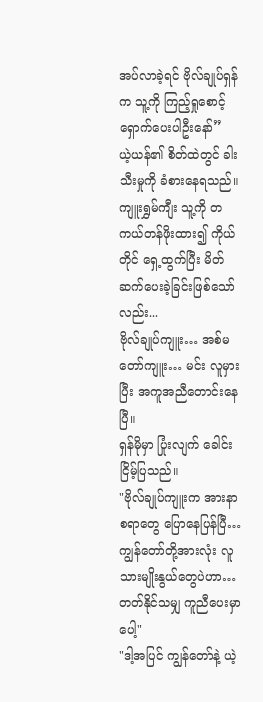အပ်လာခဲ့ရင် ဗိုလ်ချုပ်ရှန်က သူ့ကို ကြည့်ရှုစောင့်ရှောက်ပေးပါဦးနော်”
ယဲ့ယန်၏ စိတ်ထဲတွင် ခါးသီးမှုကို ခံစားနေရသည်။ ကျူးရွှမ်ကျီး သူ့ကို တကယ်တန်ဖိုးထား၍ ကိုယ်တိုင် ရှေ့ထွက်ပြီး မိတ်ဆက်ပေးခဲ့ခြင်းဖြစ်သော်လည်း...
ဗိုလ်ချုပ်ကျူး… အစ်မတော်ကျူး… မင်း လူမှားပြီး အကူအညီတောင်းနေပြီ။
ရှန်မိုမှာ ပြုံးလျက် ခေါင်းငြိမ့်ပြသည်။
"ဗိုလ်ချုပ်ကျူးက အားနာစရာတွေ ပြောနေပြန်ပြီ… ကျွန်တော်တို့အားလုံး လူသားမျိုးနွယ်တွေပဲဟာ… တတ်နိုင်သမျှ ကူညီပေးမှာပေါ့"
"ဒါ့အပြင် ကျွန်တော်နဲ့ ယဲ့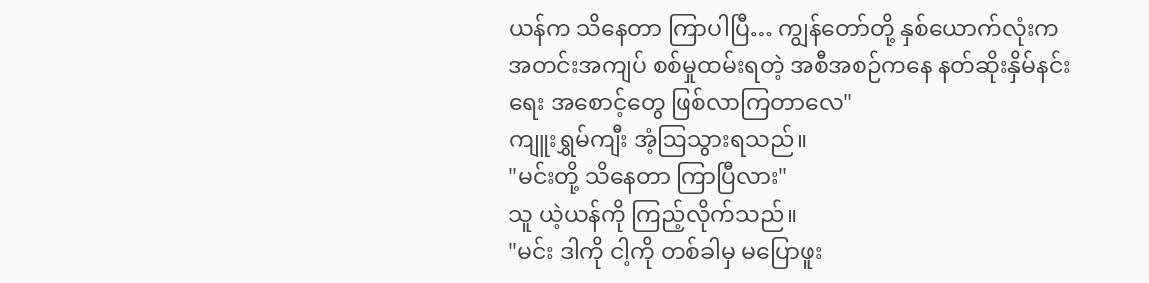ယန်က သိနေတာ ကြာပါပြီ… ကျွန်တော်တို့ နှစ်ယောက်လုံးက အတင်းအကျပ် စစ်မှုထမ်းရတဲ့ အစီအစဉ်ကနေ နတ်ဆိုးနှိမ်နင်းရေး အစောင့်တွေ ဖြစ်လာကြတာလေ"
ကျူးရွှမ်ကျီး အံ့ဩသွားရသည်။
"မင်းတို့ သိနေတာ ကြာပြီလား"
သူ ယဲ့ယန်ကို ကြည့်လိုက်သည်။
"မင်း ဒါကို ငါ့ကို တစ်ခါမှ မပြောဖူး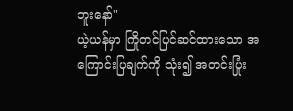ဘူးနော်"
ယဲ့ယန်မှာ ကြိုတင်ပြင်ဆင်ထားသော အကြောင်းပြချက်ကို သုံး၍ အတင်းပြုံး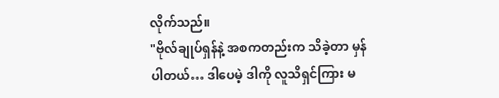လိုက်သည်။
"ဗိုလ်ချုပ်ရှန်နဲ့ အစကတည်းက သိခဲ့တာ မှန်ပါတယ်… ဒါပေမဲ့ ဒါကို လူသိရှင်ကြား မ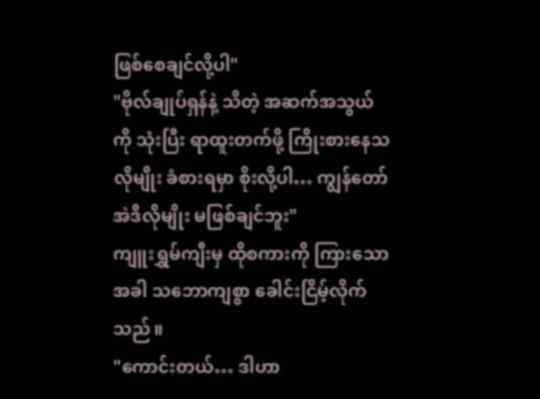ဖြစ်စေချင်လို့ပါ"
"ဗိုလ်ချုပ်ရှန်နဲ့ သိတဲ့ အဆက်အသွယ်ကို သုံးပြီး ရာထူးတက်ဖို့ ကြိုးစားနေသလိုမျိုး ခံစားရမှာ စိုးလို့ပါ… ကျွန်တော် အဲဒီလိုမျိုး မဖြစ်ချင်ဘူး"
ကျူးရွှမ်ကျီးမှ ထိုစကားကို ကြားသောအခါ သဘောကျစွာ ခေါင်းငြိမ့်လိုက်သည်။
"ကောင်းတယ်… ဒါဟာ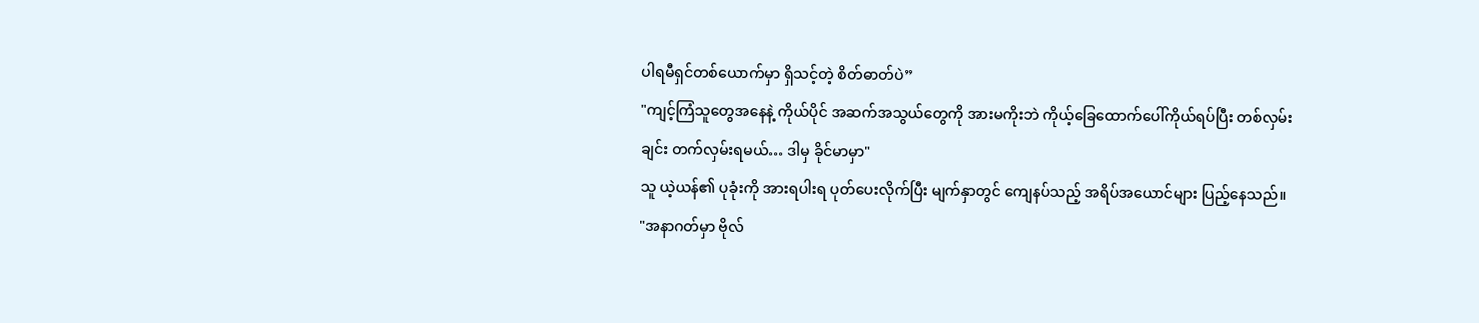ပါရမီရှင်တစ်ယောက်မှာ ရှိသင့်တဲ့ စိတ်ဓာတ်ပဲ”
"ကျင့်ကြံသူတွေအနေနဲ့ ကိုယ်ပိုင် အဆက်အသွယ်တွေကို အားမကိုးဘဲ ကိုယ့်ခြေထောက်ပေါ်ကိုယ်ရပ်ပြီး တစ်လှမ်းချင်း တက်လှမ်းရမယ်… ဒါမှ ခိုင်မာမှာ"
သူ ယဲ့ယန်၏ ပုခုံးကို အားရပါးရ ပုတ်ပေးလိုက်ပြီး မျက်နှာတွင် ကျေနပ်သည့် အရိပ်အယောင်များ ပြည့်နေသည်။
"အနာဂတ်မှာ ဗိုလ်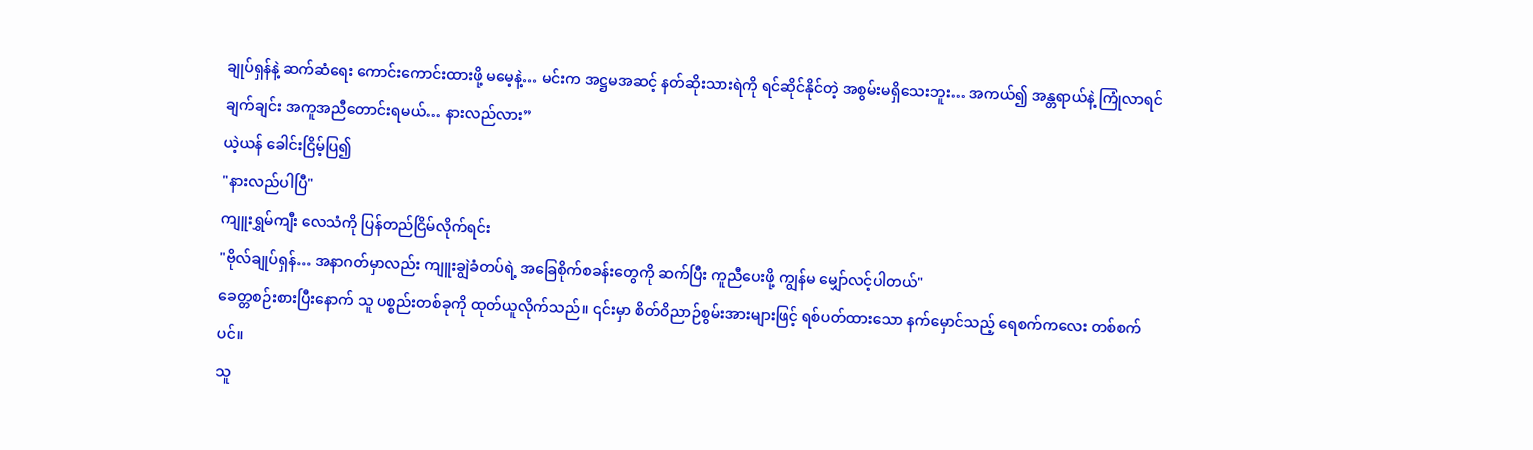ချုပ်ရှန်နဲ့ ဆက်ဆံရေး ကောင်းကောင်းထားဖို့ မမေ့နဲ့… မင်းက အဋ္ဌမအဆင့် နတ်ဆိုးသားရဲကို ရင်ဆိုင်နိုင်တဲ့ အစွမ်းမရှိသေးဘူး… အကယ်၍ အန္တရာယ်နဲ့ ကြုံလာရင် ချက်ချင်း အကူအညီတောင်းရမယ်… နားလည်လား”
ယဲ့ယန် ခေါင်းငြိမ့်ပြ၍
"နားလည်ပါပြီ"
ကျူးရွှမ်ကျီး လေသံကို ပြန်တည်ငြိမ်လိုက်ရင်း
"ဗိုလ်ချုပ်ရှန်… အနာဂတ်မှာလည်း ကျူးချွဲခံတပ်ရဲ့ အခြေစိုက်စခန်းတွေကို ဆက်ပြီး ကူညီပေးဖို့ ကျွန်မ မျှော်လင့်ပါတယ်"
ခေတ္တစဉ်းစားပြီးနောက် သူ ပစ္စည်းတစ်ခုကို ထုတ်ယူလိုက်သည်။ ၎င်းမှာ စိတ်ဝိညာဉ်စွမ်းအားများဖြင့် ရစ်ပတ်ထားသော နက်မှောင်သည့် ရေစက်ကလေး တစ်စက်ပင်။
သူ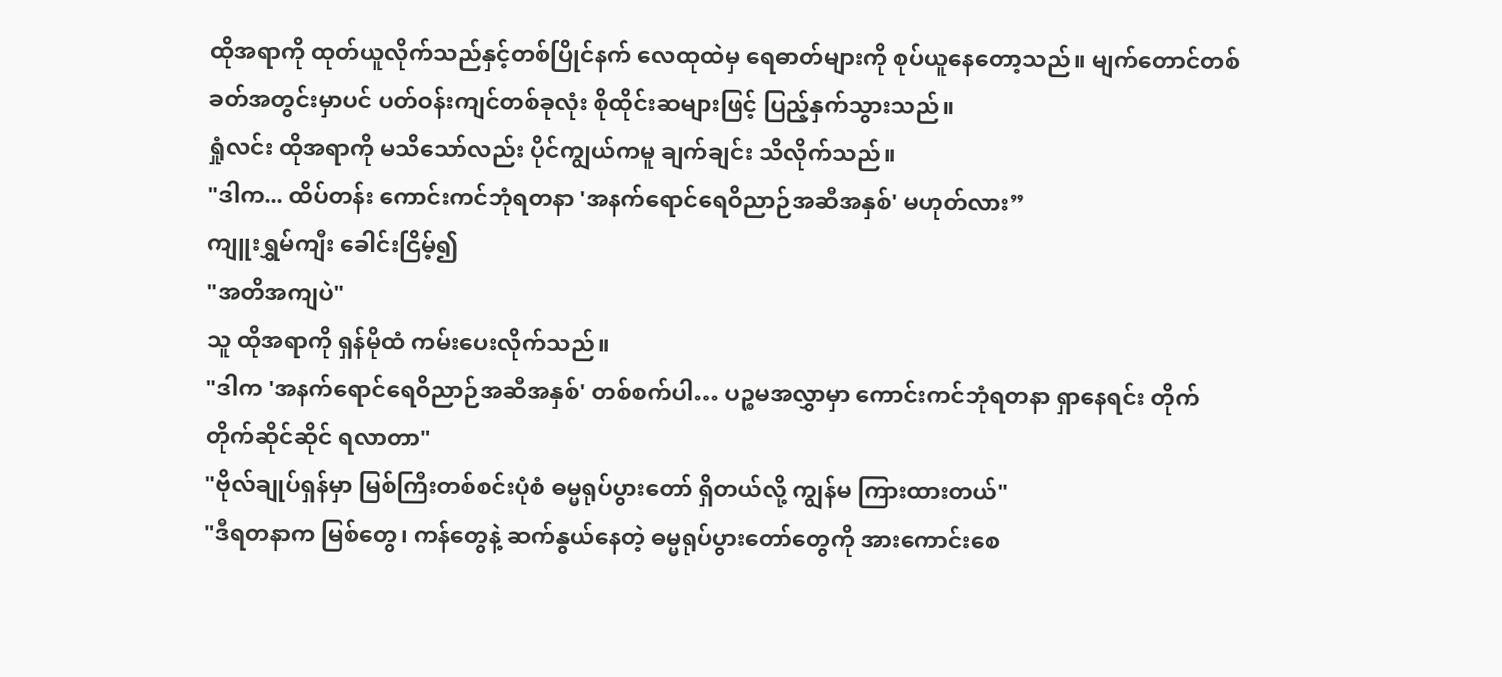ထိုအရာကို ထုတ်ယူလိုက်သည်နှင့်တစ်ပြိုင်နက် လေထုထဲမှ ရေဓာတ်များကို စုပ်ယူနေတော့သည်။ မျက်တောင်တစ်ခတ်အတွင်းမှာပင် ပတ်ဝန်းကျင်တစ်ခုလုံး စိုထိုင်းဆများဖြင့် ပြည့်နှက်သွားသည်။
ရှုံလင်း ထိုအရာကို မသိသော်လည်း ပိုင်ကျွယ်ကမူ ချက်ချင်း သိလိုက်သည်။
"ဒါက... ထိပ်တန်း ကောင်းကင်ဘုံရတနာ 'အနက်ရောင်ရေဝိညာဉ်အဆီအနှစ်' မဟုတ်လား”
ကျူးရွှမ်ကျီး ခေါင်းငြိမ့်၍
"အတိအကျပဲ"
သူ ထိုအရာကို ရှန်မိုထံ ကမ်းပေးလိုက်သည်။
"ဒါက 'အနက်ရောင်ရေဝိညာဉ်အဆီအနှစ်' တစ်စက်ပါ… ပဉ္စမအလွှာမှာ ကောင်းကင်ဘုံရတနာ ရှာနေရင်း တိုက်တိုက်ဆိုင်ဆိုင် ရလာတာ"
"ဗိုလ်ချုပ်ရှန်မှာ မြစ်ကြီးတစ်စင်းပုံစံ ဓမ္မရုပ်ပွားတော် ရှိတယ်လို့ ကျွန်မ ကြားထားတယ်"
"ဒီရတနာက မြစ်တွေ၊ ကန်တွေနဲ့ ဆက်နွယ်နေတဲ့ ဓမ္မရုပ်ပွားတော်တွေကို အားကောင်းစေ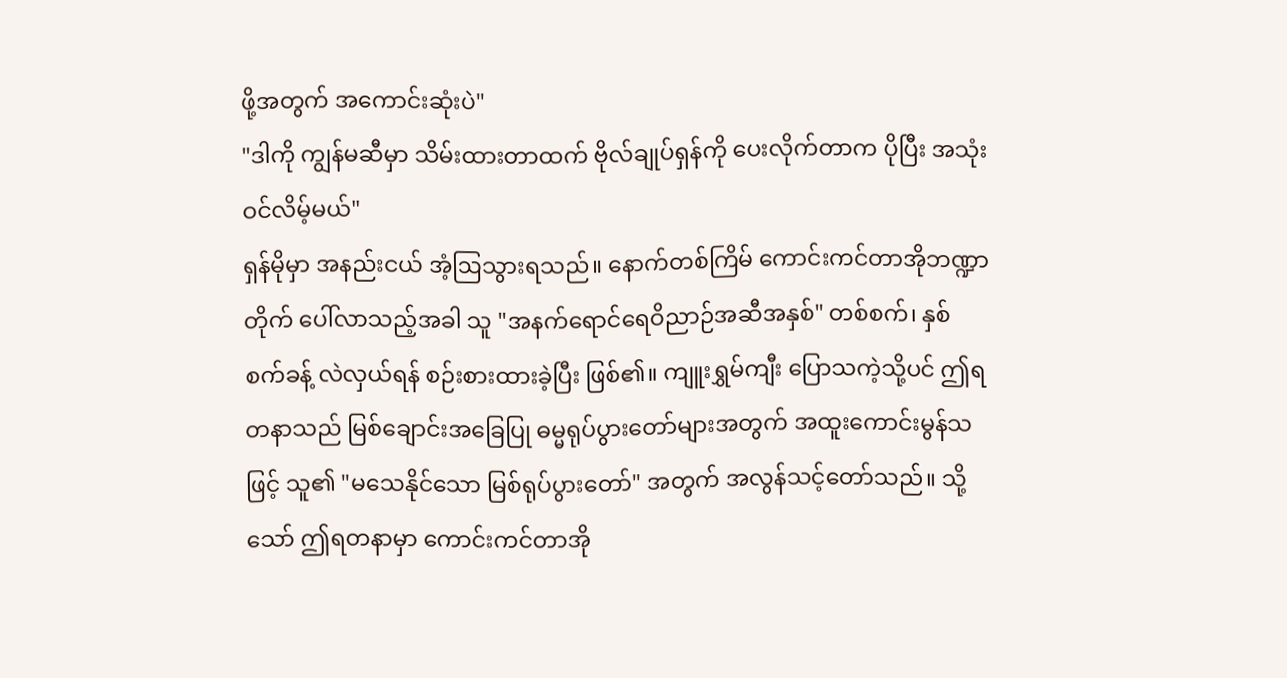ဖို့အတွက် အကောင်းဆုံးပဲ"
"ဒါကို ကျွန်မဆီမှာ သိမ်းထားတာထက် ဗိုလ်ချုပ်ရှန်ကို ပေးလိုက်တာက ပိုပြီး အသုံးဝင်လိမ့်မယ်"
ရှန်မိုမှာ အနည်းငယ် အံ့ဩသွားရသည်။ နောက်တစ်ကြိမ် ကောင်းကင်တာအိုဘဏ္ဍာတိုက် ပေါ်လာသည့်အခါ သူ "အနက်ရောင်ရေဝိညာဉ်အဆီအနှစ်" တစ်စက်၊ နှစ်စက်ခန့် လဲလှယ်ရန် စဉ်းစားထားခဲ့ပြီး ဖြစ်၏။ ကျူးရွှမ်ကျီး ပြောသကဲ့သို့ပင် ဤရတနာသည် မြစ်ချောင်းအခြေပြု ဓမ္မရုပ်ပွားတော်များအတွက် အထူးကောင်းမွန်သဖြင့် သူ၏ "မသေနိုင်သော မြစ်ရုပ်ပွားတော်" အတွက် အလွန်သင့်တော်သည်။ သို့သော် ဤရတနာမှာ ကောင်းကင်တာအို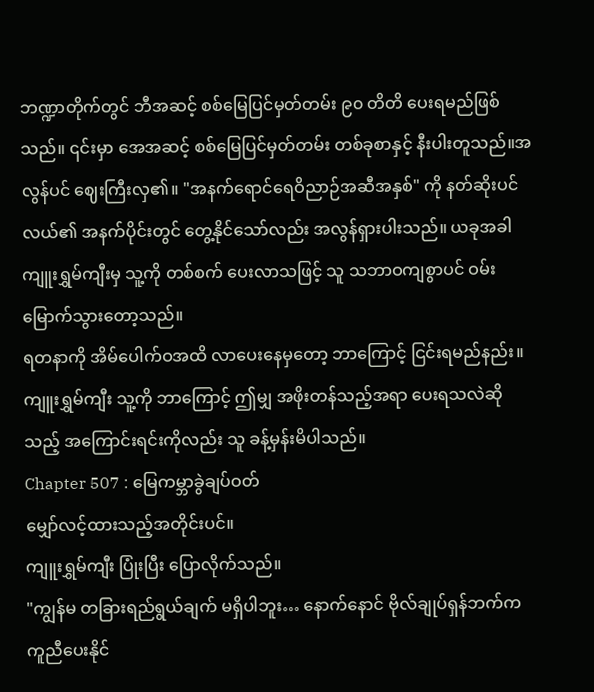ဘဏ္ဍာတိုက်တွင် ဘီအဆင့် စစ်မြေပြင်မှတ်တမ်း ၉၀ တိတိ ပေးရမည်ဖြစ်သည်။ ၎င်းမှာ အေအဆင့် စစ်မြေပြင်မှတ်တမ်း တစ်ခုစာနှင့် နီးပါးတူသည်။အလွန်ပင် ဈေးကြီးလှ၏။ "အနက်ရောင်ရေဝိညာဉ်အဆီအနှစ်" ကို နတ်ဆိုးပင်လယ်၏ အနက်ပိုင်းတွင် တွေ့နိုင်သော်လည်း အလွန်ရှားပါးသည်။ ယခုအခါ ကျူးရွှမ်ကျီးမှ သူ့ကို တစ်စက် ပေးလာသဖြင့် သူ သဘာဝကျစွာပင် ဝမ်းမြောက်သွားတော့သည်။
ရတနာကို အိမ်ပေါက်ဝအထိ လာပေးနေမှတော့ ဘာကြောင့် ငြင်းရမည်နည်း။
ကျူးရွှမ်ကျီး သူ့ကို ဘာကြောင့် ဤမျှ အဖိုးတန်သည့်အရာ ပေးရသလဲဆိုသည့် အကြောင်းရင်းကိုလည်း သူ ခန့်မှန်းမိပါသည်။
Chapter 507 : မြေကမ္ဘာခွဲချပ်ဝတ်
မျှော်လင့်ထားသည့်အတိုင်းပင်။
ကျူးရွှမ်ကျီး ပြုံးပြီး ပြောလိုက်သည်။
"ကျွန်မ တခြားရည်ရွယ်ချက် မရှိပါဘူး… နောက်နောင် ဗိုလ်ချုပ်ရှန်ဘက်က ကူညီပေးနိုင်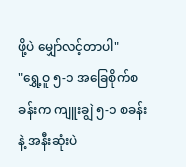ဖို့ပဲ မျှော်လင့်တာပါ"
"ရွှေ့ဝူ ၅-၁ အခြေစိုက်စခန်းက ကျူးချွဲ ၅-၁ စခန်းနဲ့ အနီးဆုံးပဲ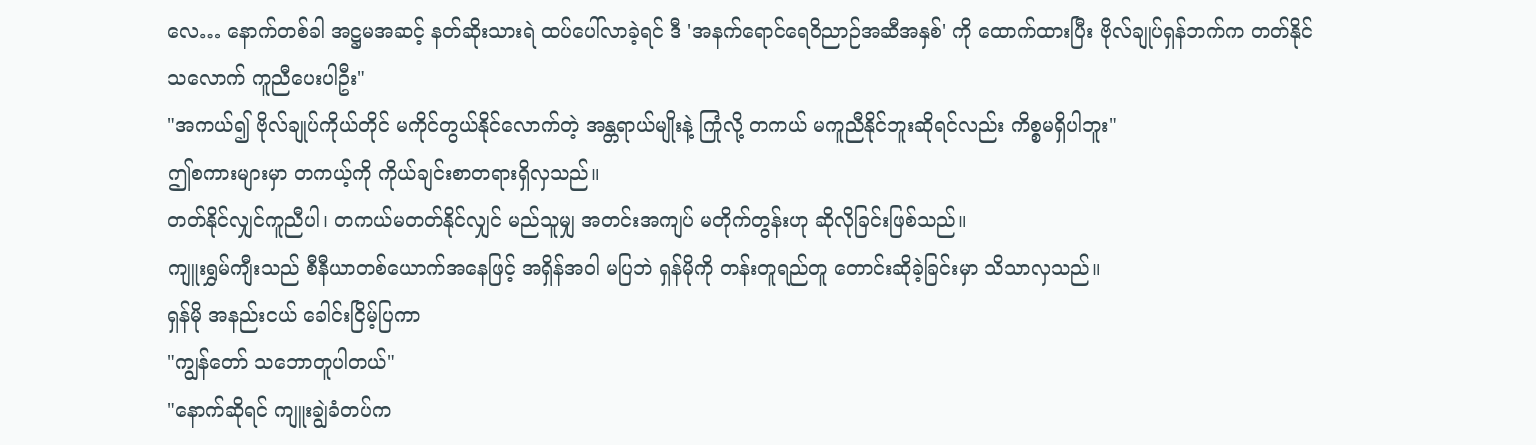လေ… နောက်တစ်ခါ အဋ္ဌမအဆင့် နတ်ဆိုးသားရဲ ထပ်ပေါ်လာခဲ့ရင် ဒီ 'အနက်ရောင်ရေဝိညာဉ်အဆီအနှစ်' ကို ထောက်ထားပြီး ဗိုလ်ချုပ်ရှန်ဘက်က တတ်နိုင်သလောက် ကူညီပေးပါဦး"
"အကယ်၍ ဗိုလ်ချုပ်ကိုယ်တိုင် မကိုင်တွယ်နိုင်လောက်တဲ့ အန္တရာယ်မျိုးနဲ့ ကြုံလို့ တကယ် မကူညီနိုင်ဘူးဆိုရင်လည်း ကိစ္စမရှိပါဘူး"
ဤစကားများမှာ တကယ့်ကို ကိုယ်ချင်းစာတရားရှိလှသည်။
တတ်နိုင်လျှင်ကူညီပါ၊ တကယ်မတတ်နိုင်လျှင် မည်သူမျှ အတင်းအကျပ် မတိုက်တွန်းဟု ဆိုလိုခြင်းဖြစ်သည်။
ကျူးရွှမ်ကျီးသည် စီနီယာတစ်ယောက်အနေဖြင့် အရှိန်အဝါ မပြဘဲ ရှန်မိုကို တန်းတူရည်တူ တောင်းဆိုခဲ့ခြင်းမှာ သိသာလှသည်။
ရှန်မို အနည်းငယ် ခေါင်းငြိမ့်ပြကာ
"ကျွန်တော် သဘောတူပါတယ်"
"နောက်ဆိုရင် ကျူးချွဲခံတပ်က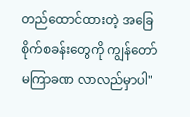တည်ထောင်ထားတဲ့ အခြေစိုက်စခန်းတွေကို ကျွန်တော် မကြာခဏ လာလည်မှာပါ"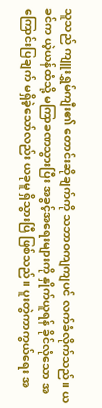သူသည် ကျူးရွှမ်ကျီး၏ တောင်းဆိုချက်ကို သဘာဝကျကျပင် လက်ခံလိုက်သည်။ ယခင်က ယဲ့ယန်ထံသို့ မကြာခဏသွားပြီး အခွင့်အရေးများကို နှိုက်ယူရန် ခိုင်လုံသော အကြောင်းပြချက် မရှိခဲ့သော်လည်း ယခုမူ ရှိသွားပြီ ဖြစ်သည်။ ပူးတွဲကာကွယ်ရေး အ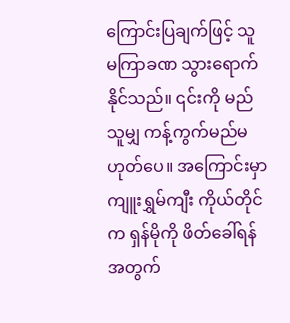ကြောင်းပြချက်ဖြင့် သူ မကြာခဏ သွားရောက်နိုင်သည်။ ၎င်းကို မည်သူမျှ ကန့်ကွက်မည်မဟုတ်ပေ။ အကြောင်းမှာ ကျူးရွှမ်ကျီး ကိုယ်တိုင်က ရှန်မိုကို ဖိတ်ခေါ်ရန်အတွက်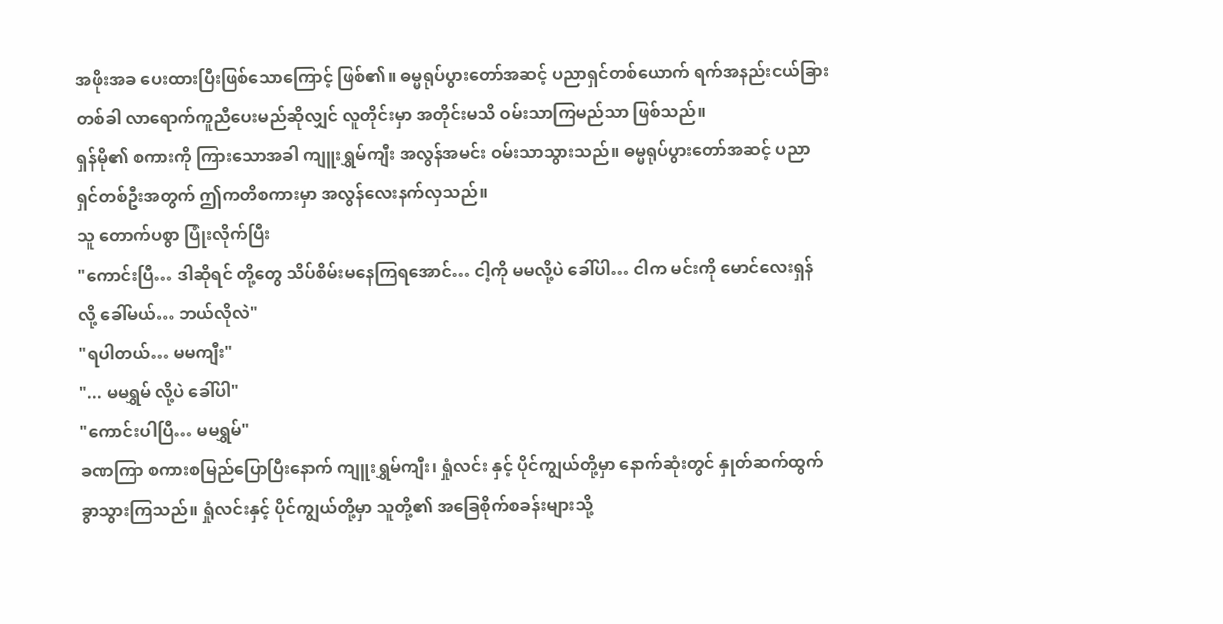အဖိုးအခ ပေးထားပြီးဖြစ်သောကြောင့် ဖြစ်၏။ ဓမ္မရုပ်ပွားတော်အဆင့် ပညာရှင်တစ်ယောက် ရက်အနည်းငယ်ခြားတစ်ခါ လာရောက်ကူညီပေးမည်ဆိုလျှင် လူတိုင်းမှာ အတိုင်းမသိ ဝမ်းသာကြမည်သာ ဖြစ်သည်။
ရှန်မို၏ စကားကို ကြားသောအခါ ကျူးရွှမ်ကျီး အလွန်အမင်း ဝမ်းသာသွားသည်။ ဓမ္မရုပ်ပွားတော်အဆင့် ပညာရှင်တစ်ဦးအတွက် ဤကတိစကားမှာ အလွန်လေးနက်လှသည်။
သူ တောက်ပစွာ ပြုံးလိုက်ပြီး
"ကောင်းပြီ… ဒါဆိုရင် တို့တွေ သိပ်စိမ်းမနေကြရအောင်… ငါ့ကို မမလို့ပဲ ခေါ်ပါ… ငါက မင်းကို မောင်လေးရှန် လို့ ခေါ်မယ်… ဘယ်လိုလဲ"
"ရပါတယ်… မမကျီး"
"... မမရွှမ် လို့ပဲ ခေါ်ပါ"
"ကောင်းပါပြီ… မမရွှမ်"
ခဏကြာ စကားစမြည်ပြောပြီးနောက် ကျူးရွှမ်ကျီး၊ ရှုံလင်း နှင့် ပိုင်ကျွယ်တို့မှာ နောက်ဆုံးတွင် နှုတ်ဆက်ထွက်ခွာသွားကြသည်။ ရှုံလင်းနှင့် ပိုင်ကျွယ်တို့မှာ သူတို့၏ အခြေစိုက်စခန်းများသို့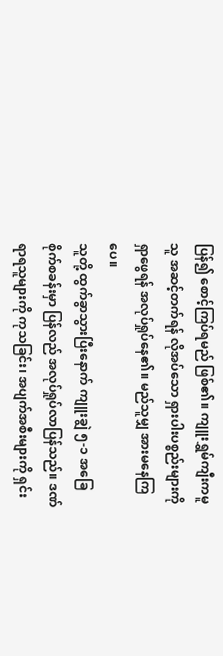ပြန်၍ စောင့်ကြပ်ရမည် ဖြစ်၏။ ကျူးရွှမ်ကျီးကမူ သူ အဆင့်တက်ရန် လိုအပ်သော ရှားပါးပစ္စည်းများကို ရှာဖွေရန် အလုပ်ရှုပ်နေ၏။ မည်သူမျှ အားမနေကြပေ။
သူတို့ ထွက်ခွာသွားပြီးနောက် ကျူးချွဲ ၅-၁ အခြေစိုက်စခန်းမှာ ပြန်လည် အလုပ်ရှုပ်လာပြန်သည်။ ဒဏ်ရာရသူများကို ကုသခြင်း၊ အပျက်အစီးများကို ရှင်း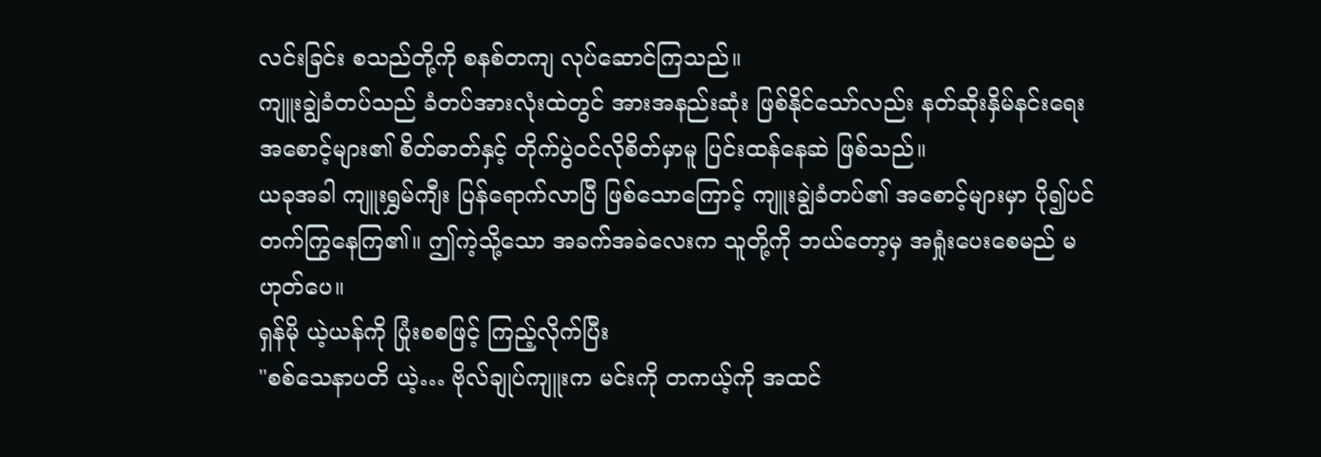လင်းခြင်း စသည်တို့ကို စနစ်တကျ လုပ်ဆောင်ကြသည်။
ကျူးချွဲခံတပ်သည် ခံတပ်အားလုံးထဲတွင် အားအနည်းဆုံး ဖြစ်နိုင်သော်လည်း နတ်ဆိုးနှိမ်နင်းရေး အစောင့်များ၏ စိတ်ဓာတ်နှင့် တိုက်ပွဲဝင်လိုစိတ်မှာမူ ပြင်းထန်နေဆဲ ဖြစ်သည်။
ယခုအခါ ကျူးရွှမ်ကျီး ပြန်ရောက်လာပြီ ဖြစ်သောကြောင့် ကျူးချွဲခံတပ်၏ အစောင့်များမှာ ပို၍ပင် တက်ကြွနေကြ၏။ ဤကဲ့သို့သော အခက်အခဲလေးက သူတို့ကို ဘယ်တော့မှ အရှုံးပေးစေမည် မဟုတ်ပေ။
ရှန်မို ယဲ့ယန်ကို ပြုံးစစဖြင့် ကြည့်လိုက်ပြီး
"စစ်သေနာပတိ ယဲ့… ဗိုလ်ချုပ်ကျူးက မင်းကို တကယ့်ကို အထင်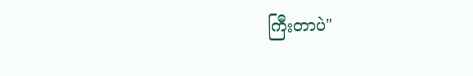ကြီးတာပဲ"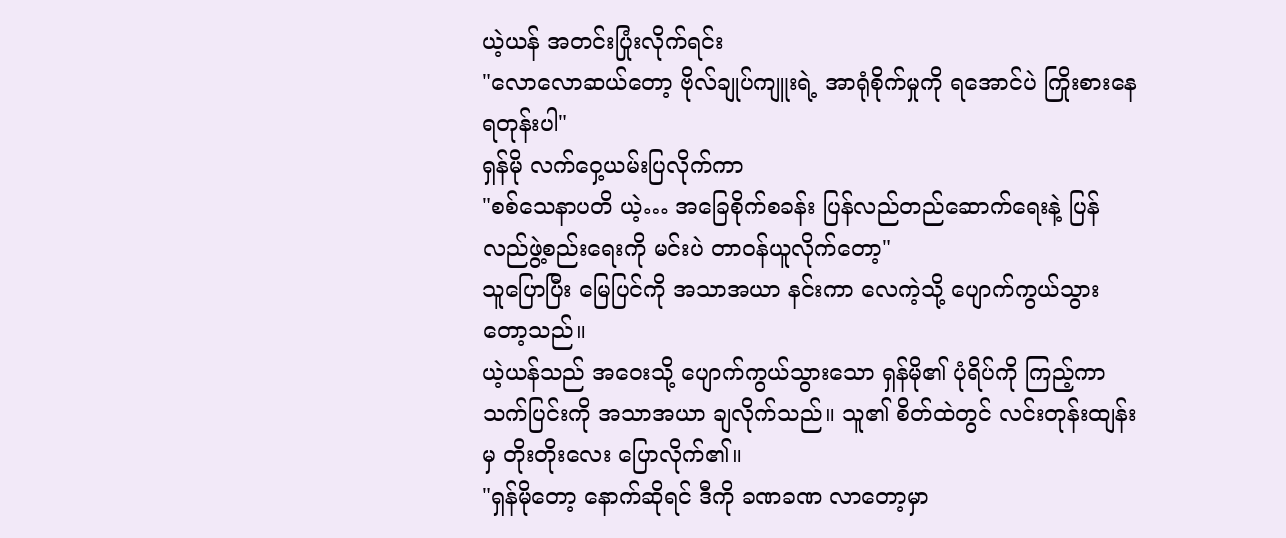ယဲ့ယန် အတင်းပြုံးလိုက်ရင်း
"လောလောဆယ်တော့ ဗိုလ်ချုပ်ကျူးရဲ့ အာရုံစိုက်မှုကို ရအောင်ပဲ ကြိုးစားနေရတုန်းပါ"
ရှန်မို လက်ဝှေ့ယမ်းပြလိုက်ကာ
"စစ်သေနာပတိ ယဲ့… အခြေစိုက်စခန်း ပြန်လည်တည်ဆောက်ရေးနဲ့ ပြန်လည်ဖွဲ့စည်းရေးကို မင်းပဲ တာဝန်ယူလိုက်တော့"
သူပြောပြီး မြေပြင်ကို အသာအယာ နင်းကာ လေကဲ့သို့ ပျောက်ကွယ်သွားတော့သည်။
ယဲ့ယန်သည် အဝေးသို့ ပျောက်ကွယ်သွားသော ရှန်မို၏ ပုံရိပ်ကို ကြည့်ကာ သက်ပြင်းကို အသာအယာ ချလိုက်သည်။ သူ၏ စိတ်ထဲတွင် လင်းတုန်းထျန်းမှ တိုးတိုးလေး ပြောလိုက်၏။
"ရှန်မိုတော့ နောက်ဆိုရင် ဒီကို ခဏခဏ လာတော့မှာ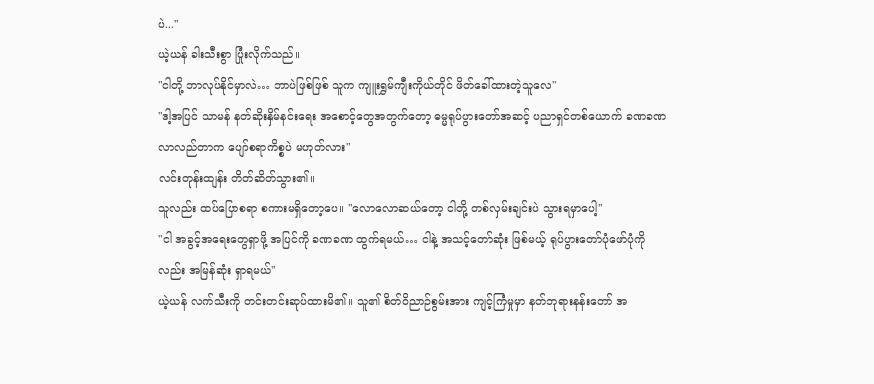ပဲ..."
ယဲ့ယန် ခါးသီးစွာ ပြုံးလိုက်သည်။
"ငါတို့ ဘာလုပ်နိုင်မှာလဲ… ဘာပဲဖြစ်ဖြစ် သူက ကျူးရွှမ်ကျီးကိုယ်တိုင် ဖိတ်ခေါ်ထားတဲ့သူလေ"
"ဒါ့အပြင် သာမန် နတ်ဆိုးနှိမ်နင်းရေး အစောင့်တွေအတွက်တော့ ဓမ္မရုပ်ပွားတော်အဆင့် ပညာရှင်တစ်ယောက် ခဏခဏ လာလည်တာက ပျော်စရာကိစ္စပဲ မဟုတ်လား"
လင်းတုန်းထျန်း တိတ်ဆိတ်သွား၏။
သူလည်း ထပ်ပြောစရာ စကားမရှိတော့ပေ။ "လောလောဆယ်တော့ ငါတို့ တစ်လှမ်းချင်းပဲ သွားရမှာပေါ့"
"ငါ အခွင့်အရေးတွေရှာဖို့ အပြင်ကို ခဏခဏ ထွက်ရမယ်… ငါနဲ့ အသင့်တော်ဆုံး ဖြစ်မယ့် ရုပ်ပွားတော်ပုံဖော်ပုံကိုလည်း အမြန်ဆုံး ရှာရမယ်"
ယဲ့ယန် လက်သီးကို တင်းတင်းဆုပ်ထားမိ၏။ သူ၏ စိတ်ဝိညာဉ်စွမ်းအား ကျင့်ကြံမှုမှာ နတ်ဘုရားနန်းတော် အ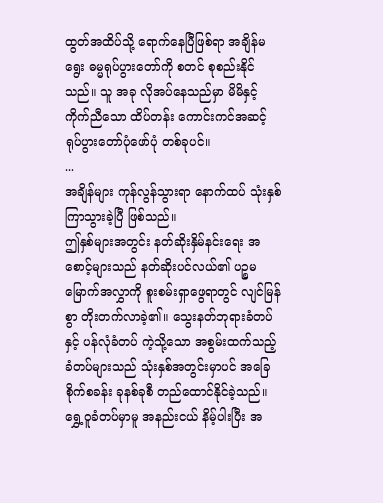ထွတ်အထိပ်သို့ ရောက်နေပြီဖြစ်ရာ အချိန်မရွေး ဓမ္မရုပ်ပွားတော်ကို စတင် စုစည်းနိုင်သည်။ သူ အခု လိုအပ်နေသည်မှာ မိမိနှင့် ကိုက်ညီသော ထိပ်တန်း ကောင်းကင်အဆင့် ရုပ်ပွားတော်ပုံဖော်ပုံ တစ်ခုပင်။
...
အချိန်များ ကုန်လွန်သွားရာ နောက်ထပ် သုံးနှစ် ကြာသွားခဲ့ပြီ ဖြစ်သည်။
ဤနှစ်များအတွင်း နတ်ဆိုးနှိမ်နင်းရေး အစောင့်များသည် နတ်ဆိုးပင်လယ်၏ ပဉ္စမမြောက်အလွှာကို စူးစမ်းရှာဖွေရာတွင် လျင်မြန်စွာ တိုးတက်လာခဲ့၏။ သွေးနတ်ဘုရားခံတပ် နှင့် ပန်လုံခံတပ် ကဲ့သို့သော အစွမ်းထက်သည့် ခံတပ်များသည် သုံးနှစ်အတွင်းမှာပင် အခြေစိုက်စခန်း ခုနစ်ခုစီ တည်ထောင်နိုင်ခဲ့သည်။ ရွှေ့ဝူခံတပ်မှာမူ အနည်းငယ် နိမ့်ပါးပြီး အ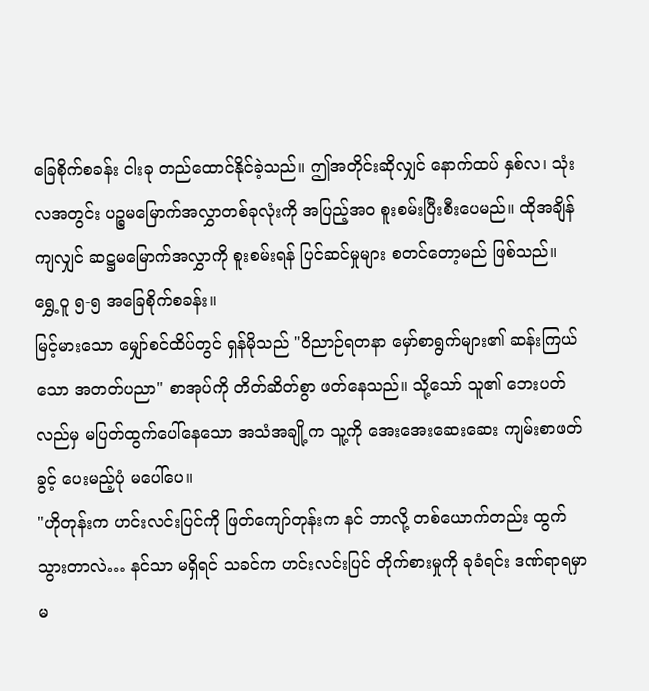ခြေစိုက်စခန်း ငါးခု တည်ထောင်နိုင်ခဲ့သည်။ ဤအတိုင်းဆိုလျှင် နောက်ထပ် နှစ်လ၊ သုံးလအတွင်း ပဉ္စမမြောက်အလွှာတစ်ခုလုံးကို အပြည့်အဝ စူးစမ်းပြီးစီးပေမည်။ ထိုအချိန်ကျလျှင် ဆဋ္ဌမမြောက်အလွှာကို စူးစမ်းရန် ပြင်ဆင်မှုများ စတင်တော့မည် ဖြစ်သည်။
ရွှေ့ဝူ ၅-၅ အခြေစိုက်စခန်း။
မြင့်မားသော မျှော်စင်ထိပ်တွင် ရှန်မိုသည် "ဝိညာဉ်ရတနာ မှော်စာရွက်များ၏ ဆန်းကြယ်သော အတတ်ပညာ" စာအုပ်ကို တိတ်ဆိတ်စွာ ဖတ်နေသည်။ သို့သော် သူ၏ ဘေးပတ်လည်မှ မပြတ်ထွက်ပေါ်နေသော အသံအချို့က သူ့ကို အေးအေးဆေးဆေး ကျမ်းစာဖတ်ခွင့် ပေးမည့်ပုံ မပေါ်ပေ။
"ဟိုတုန်းက ဟင်းလင်းပြင်ကို ဖြတ်ကျော်တုန်းက နင် ဘာလို့ တစ်ယောက်တည်း ထွက်သွားတာလဲ… နင်သာ မရှိရင် သခင်က ဟင်းလင်းပြင် တိုက်စားမှုကို ခုခံရင်း ဒဏ်ရာရမှာ မ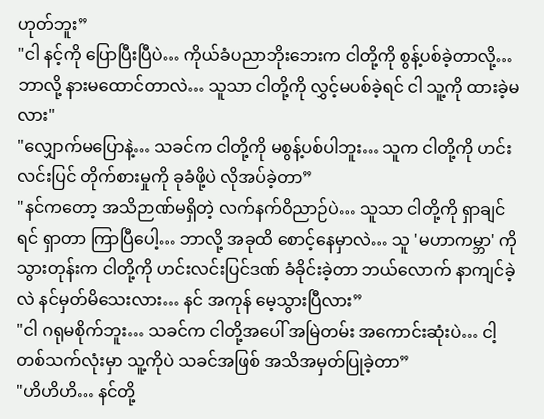ဟုတ်ဘူး”
"ငါ နင့်ကို ပြောပြီးပြီပဲ… ကိုယ်ခံပညာဘိုးဘေးက ငါတို့ကို စွန့်ပစ်ခဲ့တာလို့… ဘာလို့ နားမထောင်တာလဲ… သူသာ ငါတို့ကို လွှင့်မပစ်ခဲ့ရင် ငါ သူ့ကို ထားခဲ့မလား"
"လျှောက်မပြောနဲ့… သခင်က ငါတို့ကို မစွန့်ပစ်ပါဘူး… သူက ငါတို့ကို ဟင်းလင်းပြင် တိုက်စားမှုကို ခုခံဖို့ပဲ လိုအပ်ခဲ့တာ”
"နင်ကတော့ အသိဉာဏ်မရှိတဲ့ လက်နက်ဝိညာဉ်ပဲ… သူသာ ငါတို့ကို ရှာချင်ရင် ရှာတာ ကြာပြီပေါ့… ဘာလို့ အခုထိ စောင့်နေမှာလဲ… သူ 'မဟာကမ္ဘာ' ကို သွားတုန်းက ငါတို့ကို ဟင်းလင်းပြင်ဒဏ် ခံခိုင်းခဲ့တာ ဘယ်လောက် နာကျင်ခဲ့လဲ နင်မှတ်မိသေးလား… နင် အကုန် မေ့သွားပြီလား”
"ငါ ဂရုမစိုက်ဘူး… သခင်က ငါတို့အပေါ် အမြဲတမ်း အကောင်းဆုံးပဲ… ငါ့တစ်သက်လုံးမှာ သူ့ကိုပဲ သခင်အဖြစ် အသိအမှတ်ပြုခဲ့တာ”
"ဟိဟိဟိ… နင်တို့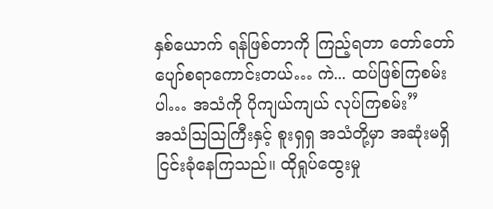နှစ်ယောက် ရန်ဖြစ်တာကို ကြည့်ရတာ တော်တော် ပျော်စရာကောင်းတယ်… ကဲ... ထပ်ဖြစ်ကြစမ်းပါ… အသံကို ပိုကျယ်ကျယ် လုပ်ကြစမ်း”
အသံဩဩကြီးနှင့် စူးရှရှ အသံတို့မှာ အဆုံးမရှိ ငြင်းခုံနေကြသည်။ ထိုရှုပ်ထွေးမှု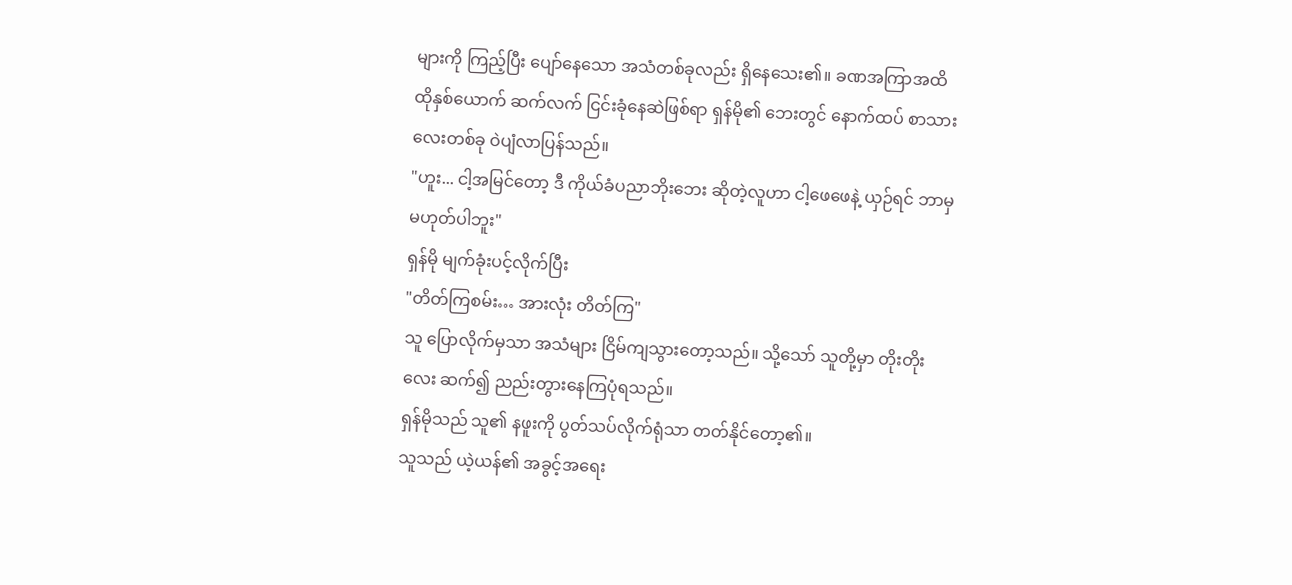များကို ကြည့်ပြီး ပျော်နေသော အသံတစ်ခုလည်း ရှိနေသေး၏။ ခဏအကြာအထိ ထိုနှစ်ယောက် ဆက်လက် ငြင်းခုံနေဆဲဖြစ်ရာ ရှန်မို၏ ဘေးတွင် နောက်ထပ် စာသားလေးတစ်ခု ဝဲပျံလာပြန်သည်။
"ဟူး... ငါ့အမြင်တော့ ဒီ ကိုယ်ခံပညာဘိုးဘေး ဆိုတဲ့လူဟာ ငါ့ဖေဖေနဲ့ ယှဉ်ရင် ဘာမှ မဟုတ်ပါဘူး"
ရှန်မို မျက်ခုံးပင့်လိုက်ပြီး
"တိတ်ကြစမ်း… အားလုံး တိတ်ကြ"
သူ ပြောလိုက်မှသာ အသံများ ငြိမ်ကျသွားတော့သည်။ သို့သော် သူတို့မှာ တိုးတိုးလေး ဆက်၍ ညည်းတွားနေကြပုံရသည်။
ရှန်မိုသည် သူ၏ နဖူးကို ပွတ်သပ်လိုက်ရုံသာ တတ်နိုင်တော့၏။
သူသည် ယဲ့ယန်၏ အခွင့်အရေး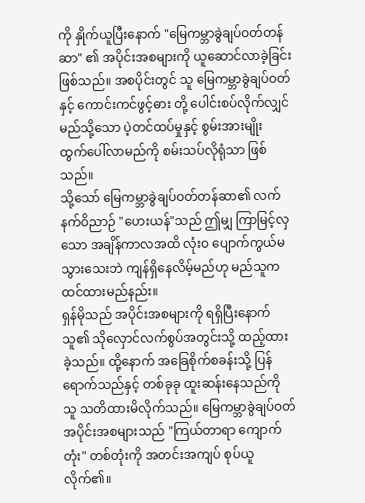ကို နှိုက်ယူပြီးနောက် "မြေကမ္ဘာခွဲချပ်ဝတ်တန်ဆာ" ၏ အပိုင်းအစများကို ယူဆောင်လာခဲ့ခြင်း ဖြစ်သည်။ အစပိုင်းတွင် သူ မြေကမ္ဘာခွဲချပ်ဝတ် နှင့် ကောင်းကင်ဖွင့်ဓား တို့ ပေါင်းစပ်လိုက်လျှင် မည်သို့သော ပဲ့တင်ထပ်မှုနှင့် စွမ်းအားမျိုး ထွက်ပေါ်လာမည်ကို စမ်းသပ်လိုရုံသာ ဖြစ်သည်။
သို့သော် မြေကမ္ဘာခွဲချပ်ဝတ်တန်ဆာ၏ လက်နက်ဝိညာဉ် "ဟေးယန်"သည် ဤမျှ ကြာမြင့်လှသော အချိန်ကာလအထိ လုံးဝ ပျောက်ကွယ်မသွားသေးဘဲ ကျန်ရှိနေလိမ့်မည်ဟု မည်သူက ထင်ထားမည်နည်း။
ရှန်မိုသည် အပိုင်းအစများကို ရရှိပြီးနောက် သူ၏ သိုလှောင်လက်စွပ်အတွင်းသို့ ထည့်ထားခဲ့သည်။ ထို့နောက် အခြေစိုက်စခန်းသို့ ပြန်ရောက်သည်နှင့် တစ်ခုခု ထူးဆန်းနေသည်ကို သူ သတိထားမိလိုက်သည်။ မြေကမ္ဘာခွဲချပ်ဝတ် အပိုင်းအစများသည် "ကြယ်တာရာ ကျောက်တုံး" တစ်တုံးကို အတင်းအကျပ် စုပ်ယူလိုက်၏။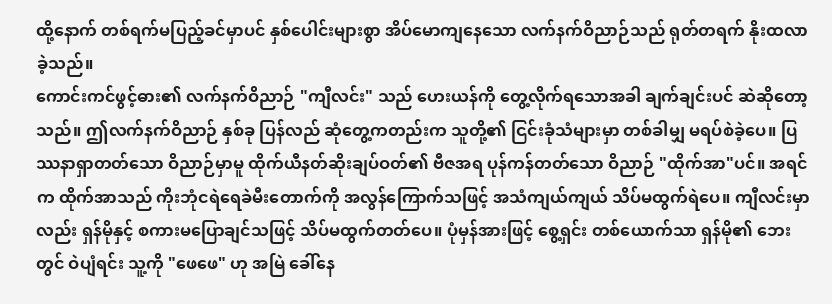ထို့နောက် တစ်ရက်မပြည့်ခင်မှာပင် နှစ်ပေါင်းများစွာ အိပ်မောကျနေသော လက်နက်ဝိညာဉ်သည် ရုတ်တရက် နိုးထလာခဲ့သည်။
ကောင်းကင်ဖွင့်ဓား၏ လက်နက်ဝိညာဉ် "ကျီလင်း" သည် ဟေးယန်ကို တွေ့လိုက်ရသောအခါ ချက်ချင်းပင် ဆဲဆိုတော့သည်။ ဤလက်နက်ဝိညာဉ် နှစ်ခု ပြန်လည် ဆုံတွေ့ကတည်းက သူတို့၏ ငြင်းခုံသံများမှာ တစ်ခါမျှ မရပ်စဲခဲ့ပေ။ ပြဿနာရှာတတ်သော ဝိညာဉ်မှာမူ ထိုက်ယီနတ်ဆိုးချပ်ဝတ်၏ ဗီဇအရ ပုန်ကန်တတ်သော ဝိညာဉ် "ထိုက်အာ"ပင်။ အရင်က ထိုက်အာသည် ကိုးဘုံငရဲရေခဲမီးတောက်ကို အလွန်ကြောက်သဖြင့် အသံကျယ်ကျယ် သိပ်မထွက်ရဲပေ။ ကျီလင်းမှာလည်း ရှန်မိုနှင့် စကားမပြောချင်သဖြင့် သိပ်မထွက်တတ်ပေ။ ပုံမှန်အားဖြင့် စွေ့ရှင်း တစ်ယောက်သာ ရှန်မို၏ ဘေးတွင် ဝဲပျံရင်း သူ့ကို "ဖေဖေ" ဟု အမြဲ ခေါ်နေ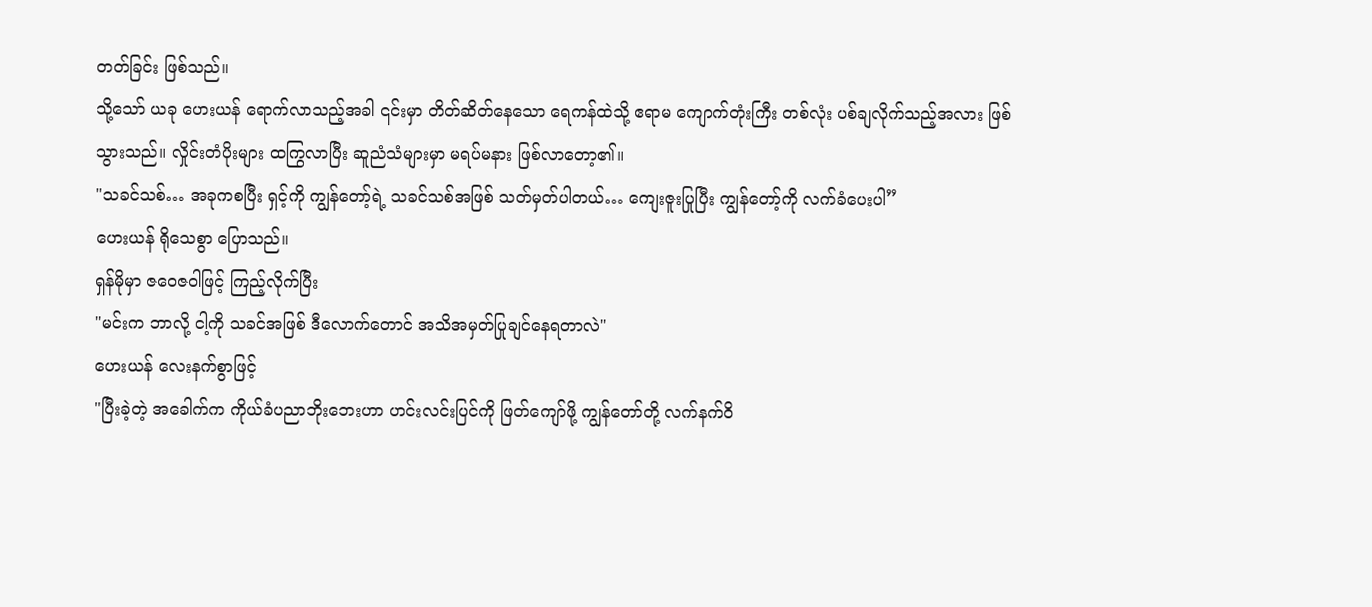တတ်ခြင်း ဖြစ်သည်။
သို့သော် ယခု ဟေးယန် ရောက်လာသည့်အခါ ၎င်းမှာ တိတ်ဆိတ်နေသော ရေကန်ထဲသို့ ဧရာမ ကျောက်တုံးကြီး တစ်လုံး ပစ်ချလိုက်သည့်အလား ဖြစ်သွားသည်။ လှိုင်းတံပိုးများ ထကြွလာပြီး ဆူညံသံများမှာ မရပ်မနား ဖြစ်လာတော့၏။
"သခင်သစ်… အခုကစပြီး ရှင့်ကို ကျွန်တော့်ရဲ့ သခင်သစ်အဖြစ် သတ်မှတ်ပါတယ်… ကျေးဇူးပြုပြီး ကျွန်တော့်ကို လက်ခံပေးပါ”
ဟေးယန် ရိုသေစွာ ပြောသည်။
ရှန်မိုမှာ ဇဝေဇဝါဖြင့် ကြည့်လိုက်ပြီး
"မင်းက ဘာလို့ ငါ့ကို သခင်အဖြစ် ဒီလောက်တောင် အသိအမှတ်ပြုချင်နေရတာလဲ"
ဟေးယန် လေးနက်စွာဖြင့်
"ပြီးခဲ့တဲ့ အခေါက်က ကိုယ်ခံပညာဘိုးဘေးဟာ ဟင်းလင်းပြင်ကို ဖြတ်ကျော်ဖို့ ကျွန်တော်တို့ လက်နက်ဝိ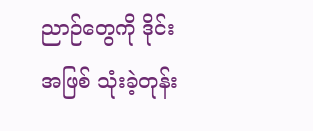ညာဉ်တွေကို ဒိုင်းအဖြစ် သုံးခဲ့တုန်း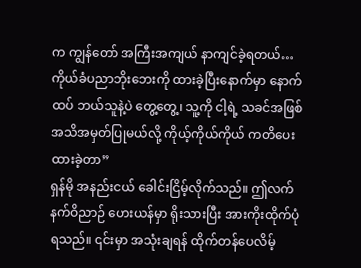က ကျွန်တော် အကြီးအကျယ် နာကျင်ခဲ့ရတယ်… ကိုယ်ခံပညာဘိုးဘေးကို ထားခဲ့ပြီးနောက်မှာ နောက်ထပ် ဘယ်သူနဲ့ပဲ တွေ့တွေ့၊ သူ့ကို ငါ့ရဲ့ သခင်အဖြစ် အသိအမှတ်ပြုမယ်လို့ ကိုယ့်ကိုယ်ကိုယ် ကတိပေးထားခဲ့တာ”
ရှန်မို အနည်းငယ် ခေါင်းငြိမ့်လိုက်သည်။ ဤလက်နက်ဝိညာဉ် ဟေးယန်မှာ ရိုးသားပြီး အားကိုးထိုက်ပုံရသည်။ ၎င်းမှာ အသုံးချရန် ထိုက်တန်ပေလိမ့်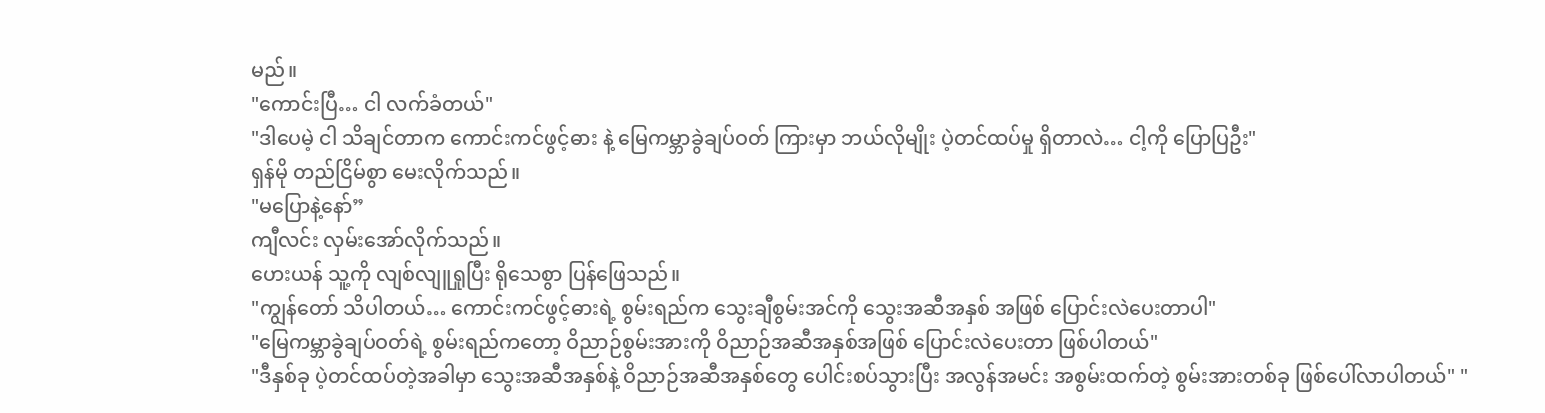မည်။
"ကောင်းပြီ… ငါ လက်ခံတယ်"
"ဒါပေမဲ့ ငါ သိချင်တာက ကောင်းကင်ဖွင့်ဓား နဲ့ မြေကမ္ဘာခွဲချပ်ဝတ် ကြားမှာ ဘယ်လိုမျိုး ပဲ့တင်ထပ်မှု ရှိတာလဲ… ငါ့ကို ပြောပြဦး"
ရှန်မို တည်ငြိမ်စွာ မေးလိုက်သည်။
"မပြောနဲ့နော်”
ကျီလင်း လှမ်းအော်လိုက်သည်။
ဟေးယန် သူ့ကို လျစ်လျူရှုပြီး ရိုသေစွာ ပြန်ဖြေသည်။
"ကျွန်တော် သိပါတယ်… ကောင်းကင်ဖွင့်ဓားရဲ့ စွမ်းရည်က သွေးချီစွမ်းအင်ကို သွေးအဆီအနှစ် အဖြစ် ပြောင်းလဲပေးတာပါ"
"မြေကမ္ဘာခွဲချပ်ဝတ်ရဲ့ စွမ်းရည်ကတော့ ဝိညာဉ်စွမ်းအားကို ဝိညာဉ်အဆီအနှစ်အဖြစ် ပြောင်းလဲပေးတာ ဖြစ်ပါတယ်"
"ဒီနှစ်ခု ပဲ့တင်ထပ်တဲ့အခါမှာ သွေးအဆီအနှစ်နဲ့ ဝိညာဉ်အဆီအနှစ်တွေ ပေါင်းစပ်သွားပြီး အလွန်အမင်း အစွမ်းထက်တဲ့ စွမ်းအားတစ်ခု ဖြစ်ပေါ်လာပါတယ်" "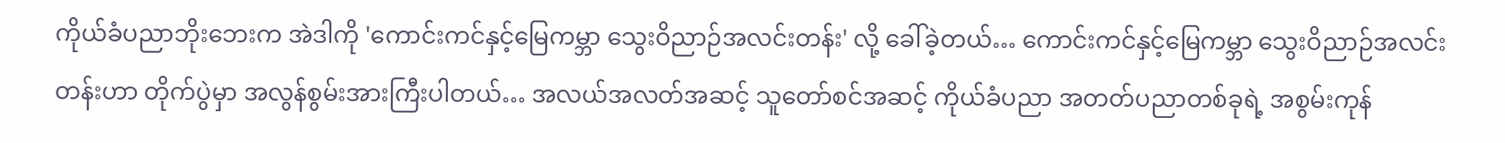ကိုယ်ခံပညာဘိုးဘေးက အဲဒါကို 'ကောင်းကင်နှင့်မြေကမ္ဘာ သွေးဝိညာဉ်အလင်းတန်း' လို့ ခေါ်ခဲ့တယ်… ကောင်းကင်နှင့်မြေကမ္ဘာ သွေးဝိညာဉ်အလင်းတန်းဟာ တိုက်ပွဲမှာ အလွန်စွမ်းအားကြီးပါတယ်… အလယ်အလတ်အဆင့် သူတော်စင်အဆင့် ကိုယ်ခံပညာ အတတ်ပညာတစ်ခုရဲ့ အစွမ်းကုန်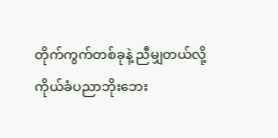တိုက်ကွက်တစ်ခုနဲ့ ညီမျှတယ်လို့ ကိုယ်ခံပညာဘိုးဘေး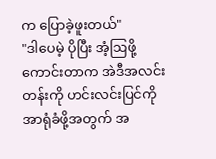က ပြောခဲ့ဖူးတယ်"
"ဒါပေမဲ့ ပိုပြီး အံ့ဩဖို့ကောင်းတာက အဲဒီအလင်းတန်းကို ဟင်းလင်းပြင်ကို အာရုံခံဖို့အတွက် အ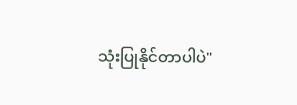သုံးပြုနိုင်တာပါပဲ"